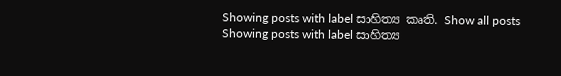Showing posts with label සාහිත්‍ය කෘති. Show all posts
Showing posts with label සාහිත්‍ය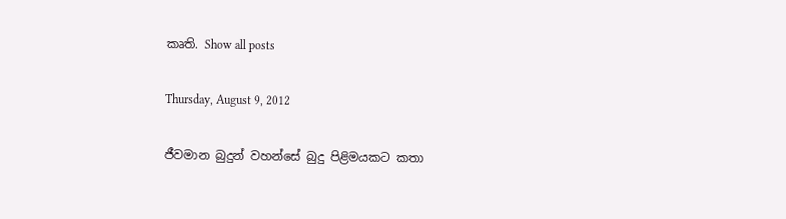කෘති. Show all posts

Thursday, August 9, 2012

ජීවමාන බුදුන් වහන්සේ බුදු පිළිමයකට කතා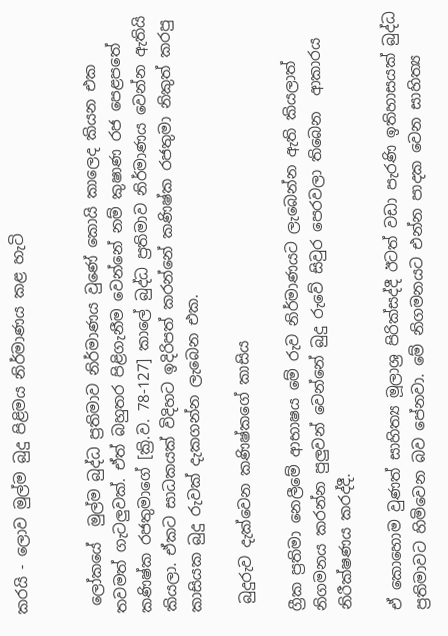කරයි - ලොව මුල්ම බුදු පිළිමය නිර්මාණය කළ හැටි


 ලෝකයේ  මුල්ම බුද්ධ ප්‍රතිමාව නිර්මාණය වුණේ කොයි කාලෙද කියන එක තවමත් ගැටලුවක්. ඒත් බහුතර පිළිගැනීම වෙන්නේ නම් කුෂාණ රජ පෙළපතේ කණිෂ්ක රජතුමාගේ [ක්‍රි.ව. 78-127] කාලේ බුද්ධ ප්‍රතිමාව නිර්මාණය වෙන්න ඇතියි කියලා. ඒකට සාධකයක් විදිහට ඉදිරිපත් කරන්නේ කණිෂ්ක රජතුමා නිකුත් කරපු කාසියක බුදු රුවක් දැකගන්න ලැබෙන එක.

 බුදුරුව දැක්වෙන කණිෂ්කගේ කාසිය

ග්‍රීක ප්‍රතිමා නෙලීමේ ආභාෂය මේ රුව නිර්මාණයට ලැබෙන්න ඇති කියලාත් නිගමනය කරන්න පුලුවන් වෙන්නේ බුදු රුවේ සිවුර පෙරවලා තිබෙන  ආකාරය නිරීක්ෂණය කරද්දී.

ඒ කොහොම වුණත් සාහිත්‍ය මූලාශ්‍ර පිරික්සද්දී ඊටත් වඩා පැරණි ඉතිහාසයක් බුද්ධ ප්‍රතිමාවට හිමිවෙන බව පේනවා. මේ නිගමනයට එන්න පාදක වෙන සාහිත්‍ය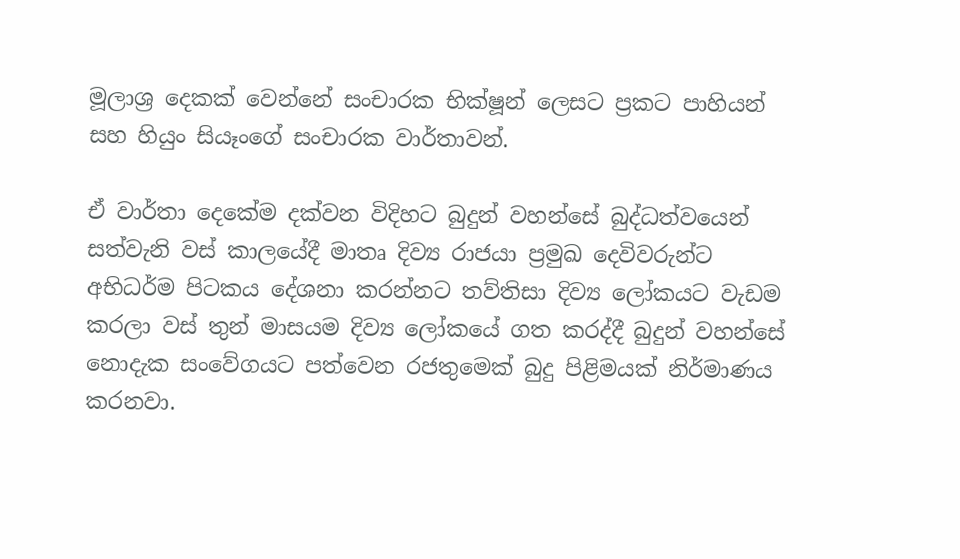මූලාශ්‍ර දෙකක් වෙන්නේ සංචාරක භික්ෂූන් ලෙසට ප්‍රකට පාහියන් සහ හියුං සියෑංගේ සංචාරක වාර්තාවන්.

ඒ වාර්තා දෙකේම දක්වන විදිහට බුදුන් වහන්සේ බුද්ධත්වයෙන් සත්වැනි වස් කාලයේදී මාතෘ දිව්‍ය රාජයා ප්‍රමුඛ දෙවිවරුන්ට අභිධර්ම පිටකය දේශනා කරන්නට තව්තිසා දිව්‍ය ලෝකයට වැඩම කරලා වස් තුන් මාසයම දිව්‍ය ලෝකයේ ගත කරද්දී බුදුන් වහන්සේ නොදැක සංවේගයට පත්වෙන රජතුමෙක් බුදු පිළිමයක් නිර්මාණය කරනවා.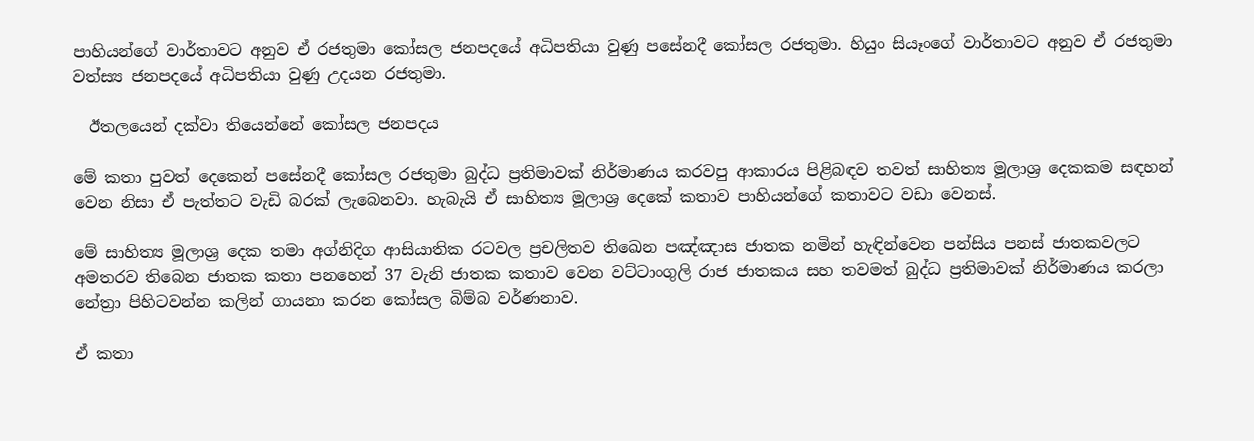පාහියන්ගේ වාර්තාවට අනුව ඒ රජතුමා කෝසල ජනපදයේ අධිපතියා වුණු පසේනදී කෝසල රජතුමා. හියුං සියෑංගේ වාර්තාවට අනුව ඒ රජතුමා වත්ස්‍ය ජනපදයේ අධිපතියා වුණු උදයන රජතුමා.

  ඊතලයෙන් දක්වා තියෙන්නේ කෝසල ජනපදය

මේ කතා පුවත් දෙකෙන් පසේනදී කෝසල රජතුමා බුද්ධ ප්‍රතිමාවක් නිර්මාණය කරවපු ආකාරය පිළිබඳව තවත් සාහිත්‍ය මූලාශ්‍ර දෙකකම සඳහන් වෙන නිසා ඒ පැත්තට වැඩි බරක් ලැබෙනවා. හැබැයි ඒ සාහිත්‍ය මූලාශ්‍ර දෙකේ කතාව පාහියන්ගේ කතාවට වඩා වෙනස්.

මේ සාහිත්‍ය මූලාශ්‍ර දෙක තමා අග්නිදිග ආසියාතික රටවල ප්‍රචලිතව තිඛෙන පඤ්ඤාස ජාතක නමින් හැඳින්වෙන පන්සිය පනස් ජාතකවලට අමතරව තිබෙන ජාතක කතා පනහෙන් 37 වැනි ජාතක කතාව වෙන වට්ටාංගුලි රාජ ජාතකය සහ තවමත් බුද්ධ ප්‍රතිමාවක් නිර්මාණය කරලා නේත්‍රා පිහිටවන්න කලින් ගායනා කරන කෝසල බිම්බ වර්ණනාව.

ඒ කතා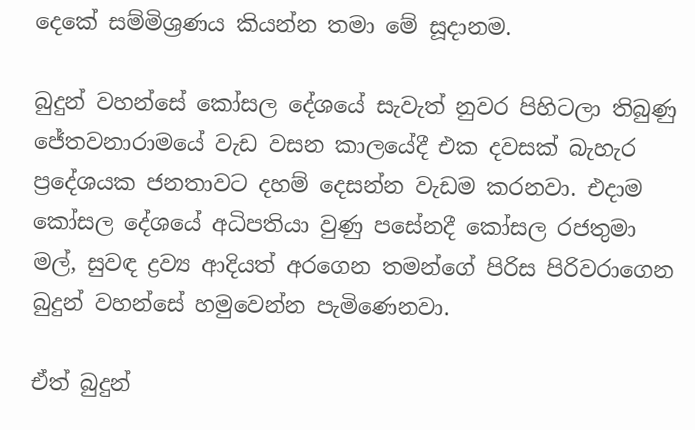දෙකේ සම්මිශ්‍රණය කියන්න තමා මේ සූදානම.

බුදුන් වහන්සේ කෝසල දේශයේ සැවැත් නුවර පිහිටලා තිබුණු ජේතවනාරාමයේ වැඩ වසන කාලයේදී එක දවසක් බැහැර ප්‍රදේශයක ජනතාවට දහම් දෙසන්න වැඩම කරනවා. එදාම කෝසල දේශයේ අධිපතියා වුණු පසේනදී කෝසල රජතුමා මල්, සුවඳ ද්‍රව්‍ය ආදියත් අරගෙන තමන්ගේ පිරිස පිරිවරාගෙන බුදුන් වහන්සේ හමුවෙන්න පැමිණෙනවා.

ඒත් බුදුන්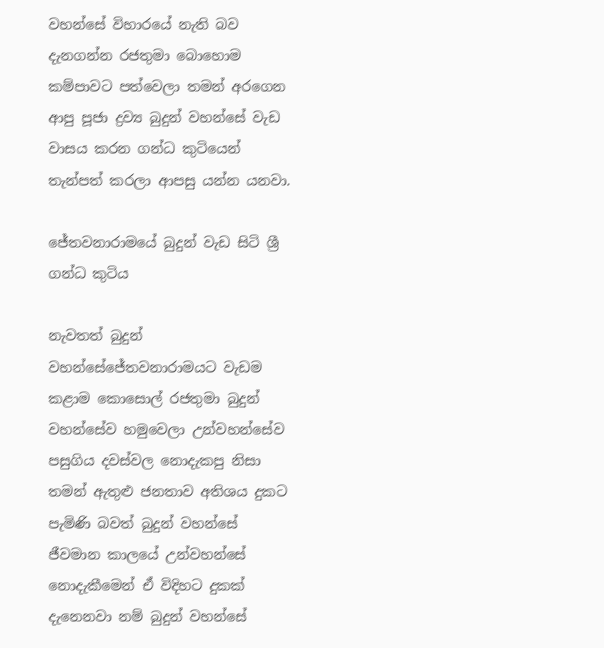වහන්සේ විහාරයේ නැති බව දැනගන්න රජතුමා බොහොම කම්පාවට පත්වෙලා තමන් අරගෙන ආපු පූජා ද්‍රව්‍ය බුදුන් වහන්සේ වැඩ වාසය කරන ගන්ධ කුටියෙන් තැන්පත් කරලා ආපසු යන්න යනවා.

ජේතවනාරාමයේ බුදුන් වැඩ සිටි ශ්‍රී ගන්ධ කුටිය

නැවතත් බුදුන් වහන්සේජේතවනාරාමයට වැඩම කළාම කොසොල් රජතුමා බුදුන් වහන්සේව හමුවෙලා උන්වහන්සේව පසුගිය දවස්වල නොදැකපු නිසා තමන් ඇතුළු ජනතාව අතිශය දුකට පැමිණි බවත් බුදුන් වහන්සේ ජීවමාන කාලයේ උන්වහන්සේ නොදැකීමෙන් ඒ විදිහට දුකක් දැනෙනවා නම් බුදුන් වහන්සේ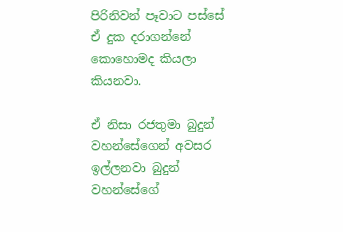පිරිනිවන් පෑවාට පස්සේ ඒ දුක දරාගන්නේ කොහොමද කියලා කියනවා.

ඒ නිසා රජතුමා බුදුන් වහන්සේගෙන් අවසර ඉල්ලනවා බුදුන් වහන්සේගේ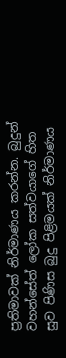ප්‍රතිමාවක් නිර්මාණය කරන්න. බුදුන් වහන්සේත් ලෝක සත්වයාගේ හිත සුව පිණිස බුදු පිළිමයක් නිර්මාණය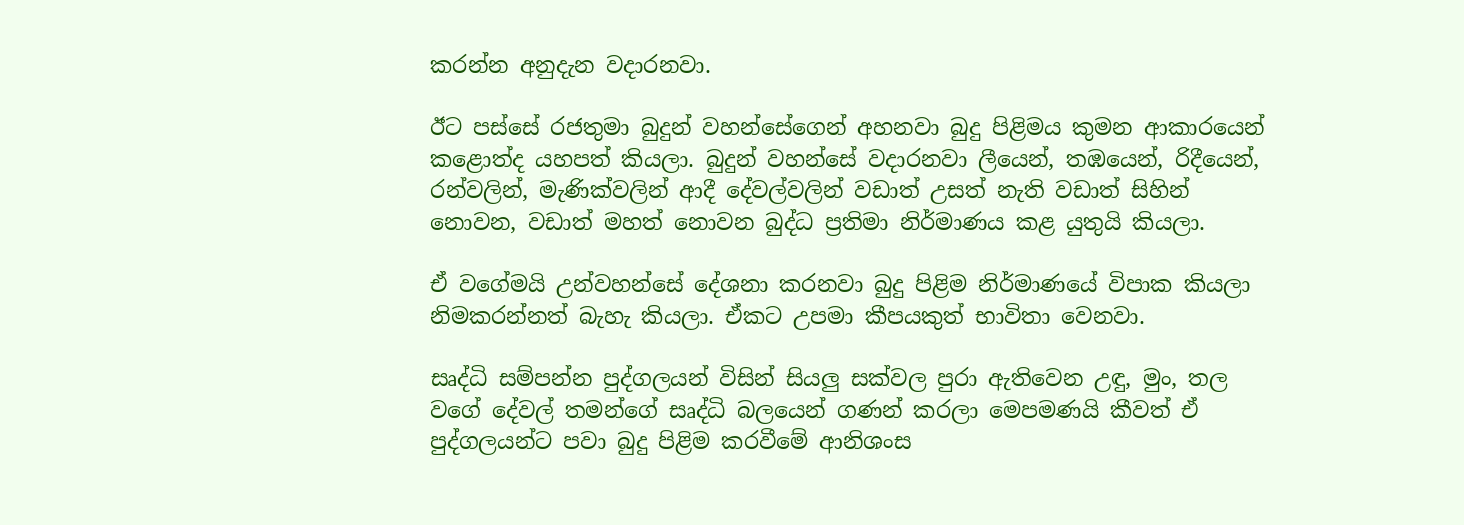කරන්න අනුදැන වදාරනවා.

ඊට පස්සේ රජතුමා බුදුන් වහන්සේගෙන් අහනවා බුදු පිළිමය කුමන ආකාරයෙන් කළොත්ද යහපත් කියලා. බුදුන් වහන්සේ වදාරනවා ලීයෙන්, තඹයෙන්, රිදීයෙන්, රන්වලින්, මැණික්වලින් ආදී දේවල්වලින් වඩාත් උසත් නැති වඩාත් සිහින් නොවන, වඩාත් මහත් නොවන බුද්ධ ප්‍රතිමා නිර්මාණය කළ යුතුයි කියලා.

ඒ වගේමයි උන්වහන්සේ දේශනා කරනවා බුදු පිළිම නිර්මාණයේ විපාක කියලා නිමකරන්නත් බැහැ කියලා. ඒකට උපමා කීපයකුත් භාවිතා වෙනවා.

සෘද්ධි සම්පන්න පුද්ගලයන් විසින් සියලු සක්වල පුරා ඇතිවෙන උඳු, මුං, තල වගේ දේවල් තමන්ගේ සෘද්ධි බලයෙන් ගණන් කරලා මෙපමණයි කීවත් ඒ පුද්ගලයන්ට පවා බුදු පිළිම කරවීමේ ආනිශංස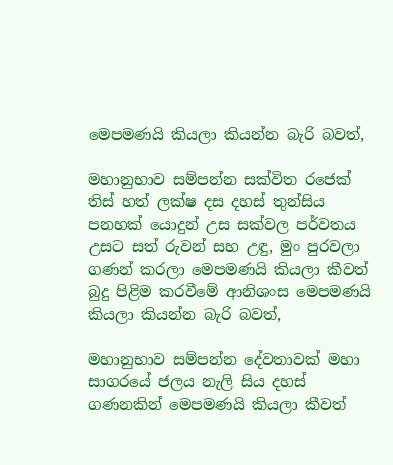මෙපමණයි කියලා කියන්න බැරි බවත්,

මහානුභාව සම්පන්න සක්විත රජෙක් තිස් හත් ලක්ෂ දස දහස් තුන්සිය පනහක් යොදුන් උස සක්වල පර්වතය උසට සත් රුවන් සහ උඳු, මුං පුරවලා ගණන් කරලා මෙපමණයි කියලා කීවත් බුදු පිළිම කරවීමේ ආනිශංස මෙපමණයි කියලා කියන්න බැරි බවත්,

මහානුභාව සම්පන්න දේවතාවක් මහා සාගරයේ ජලය නැලි සිය දහස් ගණනකින් මෙපමණයි කියලා කීවත්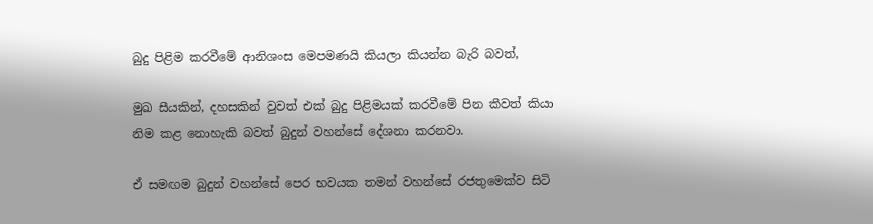බුදු පිළිම කරවීමේ ආනිශංස මෙපමණයි කියලා කියන්න බැරි බවත්,

මුඛ සීයකින්, දහසකින් වුවත් එක් බුදු පිළිමයක් කරවීමේ පින කීවත් කියා නිම කළ නොහැකි බවත් බුදුන් වහන්සේ දේශනා කරනවා.

ඒ සමඟම බුදුන් වහන්සේ පෙර භවයක තමන් වහන්සේ රජතුමෙක්ව සිටි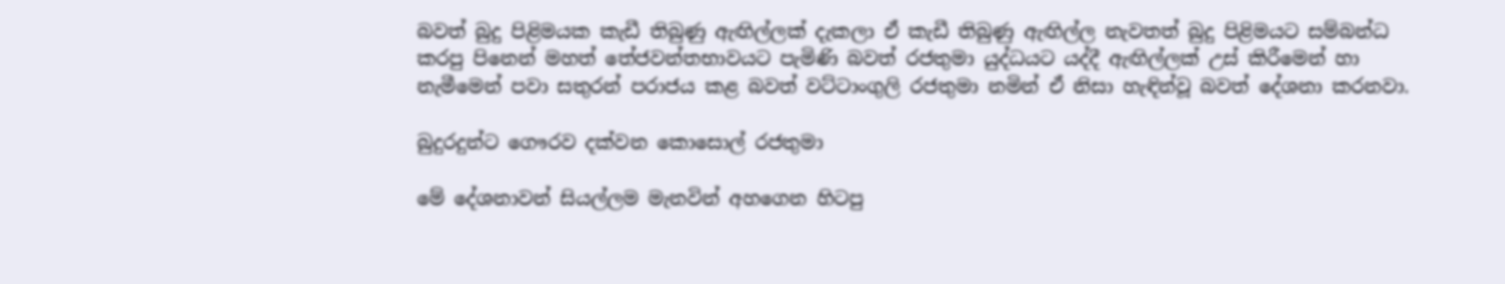බවත් බුදු පිළිමයක කැඩී තිබුණු ඇඟිල්ලක් දැකලා ඒ කැඩී තිබුණු ඇඟිල්ල නැවතත් බුදු පිළිමයට සම්බන්ධ කරපු පිනෙන් මහත් තේජවන්තභාවයට පැමිණි බවත් රජතුමා යුද්ධයට යද්දී ඇඟිල්ලක් උස් කිරීමෙන් හා නැමීමෙන් පවා සතුරන් පරාජය කළ බවත් වට්ටාංගුලි රජතුමා නමින් ඒ නිසා හැඳින්වූ බවත් දේශනා කරනවා.

බුදුරදුන්ට ගෞරව දක්වන කොසොල් රජතුමා

මේ දේශනාවන් සියල්ලම මැනවින් අහගෙන හිටපු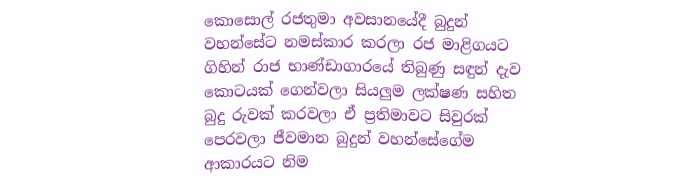කොසොල් රජතුමා අවසානයේදී බුදුන් වහන්සේට නමස්කාර කරලා රජ මාළිගයට ගිහින් රාජ භාණ්ඩාගාරයේ තිබුණු සඳුන් දැව කොටයක් ගෙන්වලා සියලුම ලක්ෂණ සහිත බුදු රුවක් කරවලා ඒ ප්‍රතිමාවට සිවුරක් පෙරවලා ජීවමාන බුදුන් වහන්සේගේම ආකාරයට නිම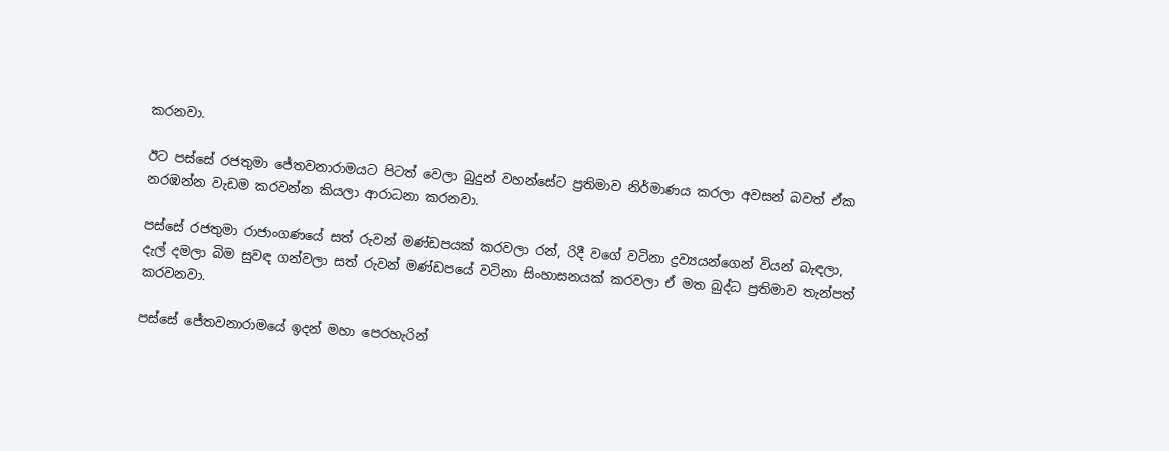කරනවා.

ඊට පස්සේ රජතුමා ජේතවනාරාමයට පිටත් වෙලා බුදුන් වහන්සේට ප්‍රතිමාව නිර්මාණය කරලා අවසන් බවත් ඒක නරඹන්න වැඩම කරවන්න කියලා ආරාධනා කරනවා.

පස්සේ රජතුමා රාජාංගණයේ සත් රුවන් මණ්ඩපයක් කරවලා රන්, රිදී වගේ වටිනා ද්‍රව්‍යයන්ගෙන් වියන් බැඳලා, දැල් දමලා බිම සුවඳ ගන්වලා සත් රුවන් මණ්ඩපයේ වටිනා සිංහාසනයක් කරවලා ඒ මත බුද්ධ ප්‍රතිමාව තැන්පත් කරවනවා.

පස්සේ ජේතවනාරාමයේ ඉදන් මහා පෙරහැරින්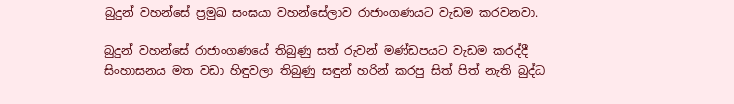බුදුන් වහන්සේ ප්‍රමුඛ සංඝයා වහන්සේලාව රාජාංගණයට වැඩම කරවනවා.

බුදුන් වහන්සේ රාජාංගණයේ තිබුණු සත් රුවන් මණ්ඩපයට වැඩම කරද්දී සිංහාසනය මත වඩා හිඳුවලා තිබුණු සඳුන් හරින් කරපු සිත් පිත් නැති බුද්ධ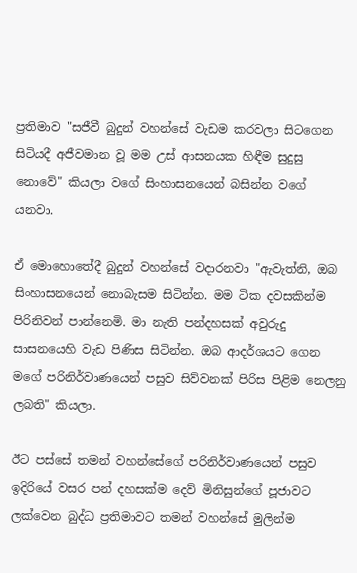ප්‍රතිමාව "සජීවී බුදුන් වහන්සේ වැඩම කරවලා සිටගෙන සිටියදී අජීවමාන වූ මම උස් ආසනයක හිඳීම සුදුසු නොවේ" කියලා වගේ සිංහාසනයෙන් බසින්න වගේ යනවා.

ඒ මොහොතේදී බුදුන් වහන්සේ වදාරනවා "ඇවැත්නි, ඔබ සිංහාසනයෙන් නොබැසම සිටින්න. මම ටික දවසකින්ම පිරිනිවන් පාන්නෙමි. මා නැති පන්දහසක් අවුරුදු සාසනයෙහි වැඩ පිණිස සිටින්න. ඔබ ආදර්ශයට ගෙන මගේ පරිනිර්වාණයෙන් පසුව සිව්වනක් පිරිස පිළිම නෙලනු ලබති" කියලා.

ඊට පස්සේ තමන් වහන්සේගේ පරිනිර්වාණයෙන් පසුව ඉදිරියේ වසර පන් දහසක්ම දෙව් මිනිසුන්ගේ පූජාවට ලක්වෙන බුද්ධ ප්‍රතිමාවට තමන් වහන්සේ මුලින්ම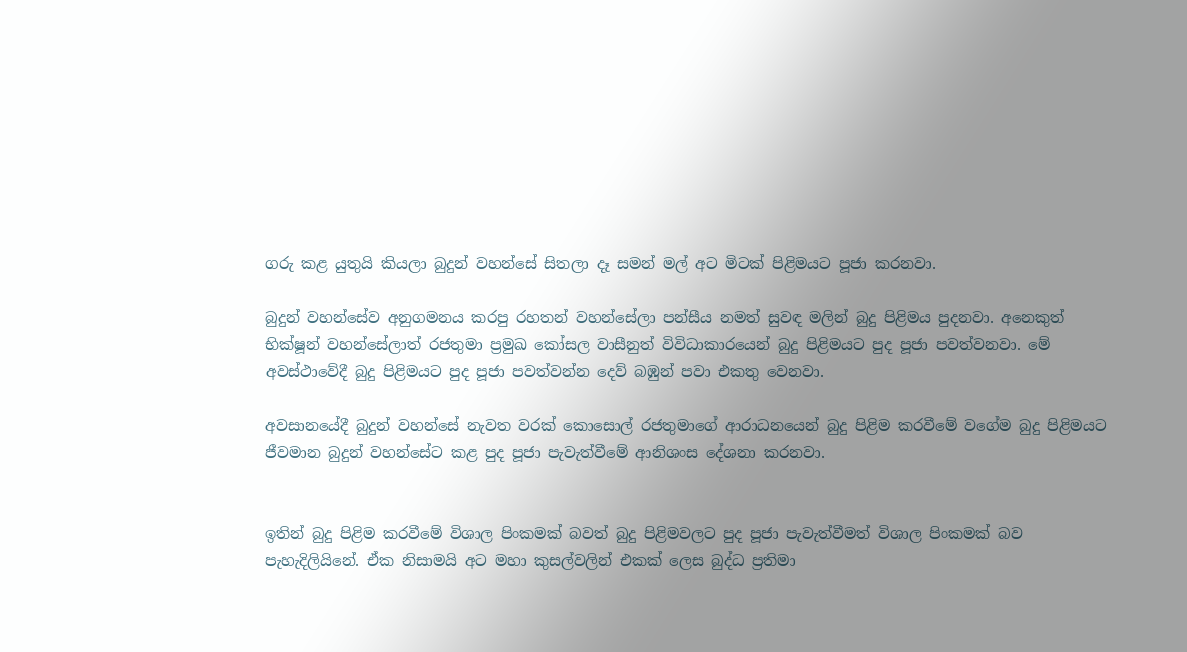ගරු කළ යුතුයි කියලා බුදුන් වහන්සේ සිතලා දෑ සමන් මල් අට මිටක් පිළිමයට පූජා කරනවා.

බුදුන් වහන්සේව අනුගමනය කරපු රහතන් වහන්සේලා පන්සීය නමත් සුවඳ මලින් බුදු පිළිමය පුදනවා. අනෙකුත් භික්ෂූන් වහන්සේලාත් රජතුමා ප්‍රමුඛ කෝසල වාසීනුත් විවිධාකාරයෙන් බුදු පිළිමයට පුද පූජා පවත්වනවා. මේ අවස්ථාවේදී බුදු පිළිමයට පුද පූජා පවත්වන්න දෙව් බඹුන් පවා එකතු වෙනවා.

අවසානයේදී බුදුන් වහන්සේ නැවත වරක් කොසොල් රජතුමාගේ ආරාධනයෙන් බුදු පිළිම කරවීමේ වගේම බුදු පිළිමයට ජීවමාන බුදුන් වහන්සේට කළ පුද පූජා පැවැත්වීමේ ආනිශංස දේශනා කරනවා.


ඉතින් බුදු පිළිම කරවීමේ විශාල පිංකමක් බවත් බුදු පිළිමවලට පුද පූජා පැවැත්වීමත් විශාල පිංකමක් බව පැහැදිලියිනේ. ඒක නිසාමයි අට මහා කුසල්වලින් එකක් ලෙස බුද්ධ ප්‍රතිමා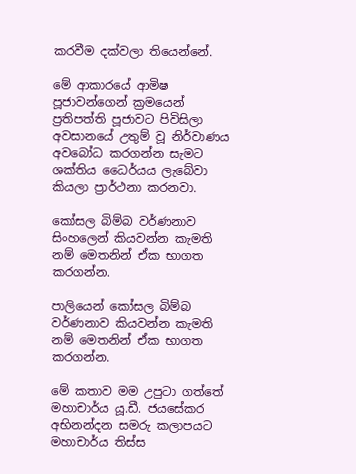කරවීම දක්වලා තියෙන්නේ.

මේ ආකාරයේ ආමිෂ පූජාවන්ගෙන් ක්‍රමයෙන් ප්‍රතිපත්ති පූජාවට පිවිසිලා අවසානයේ උතුම් වූ නිර්වාණය අවබෝධ කරගන්න සැමට ශක්තිය ධෛර්යය ලැබේවා කියලා ප්‍රාර්ථනා කරනවා.

කෝසල බිම්බ වර්ණනාව සිංහලෙන් කියවන්න කැමති නම් මෙතනින් ඒක භාගත කරගන්න.

පාලියෙන් කෝසල බිම්බ වර්ණනාව කියවන්න කැමති නම් මෙතනින් ඒක භාගත කරගන්න.

මේ කතාව මම උපුටා ගත්තේ මහාචාර්ය යූ.ඩී. ජයසේකර අභිනන්දන සමරු කලාපයට මහාචාර්ය තිස්ස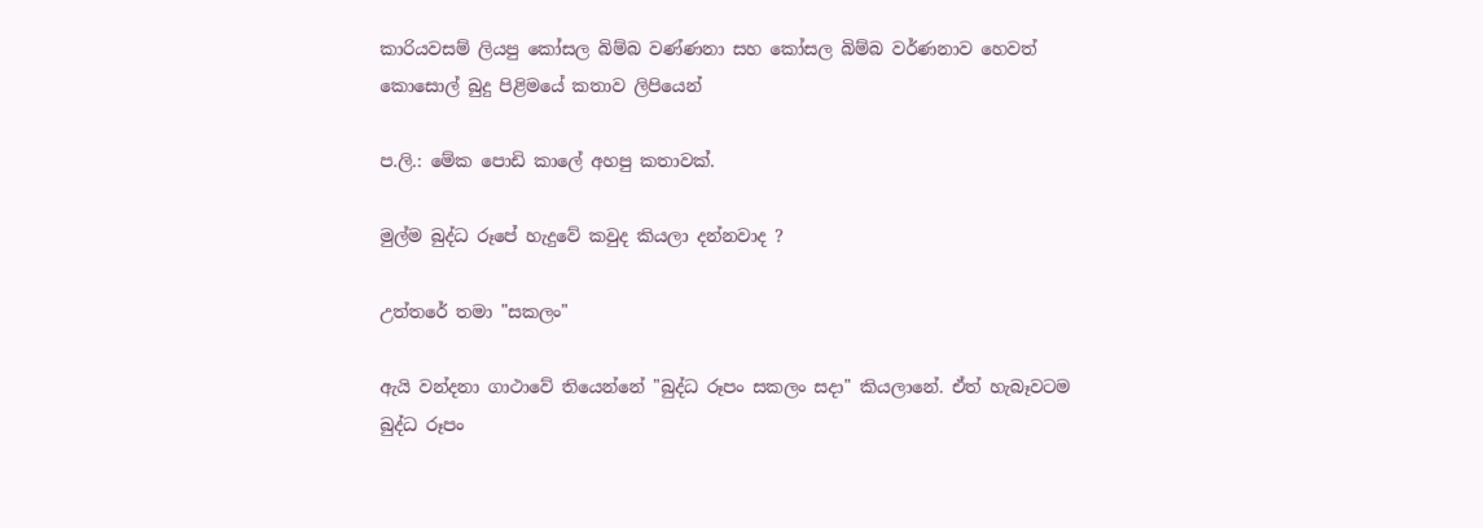කාරියවසම් ලියපු කෝසල බිම්බ වණ්ණනා සහ කෝසල බිම්බ වර්ණනාව හෙවත් කොසොල් බුදු පිළිමයේ කතාව ලිපියෙන්

ප.ලි.: මේක පොඩි කාලේ අහපු කතාවක්.

මුල්ම බුද්ධ රූපේ හැදුවේ කවුද කියලා දන්නවාද ?

උත්තරේ තමා "සකලං"

ඇයි වන්දනා ගාථාවේ තියෙන්නේ "බුද්ධ රූපං සකලං සදා" කියලානේ. ඒත් හැබෑවටම බුද්ධ රූපං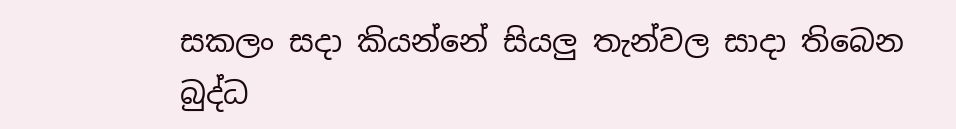සකලං සදා කියන්නේ සියලු තැන්වල සාදා තිබෙන බුද්ධ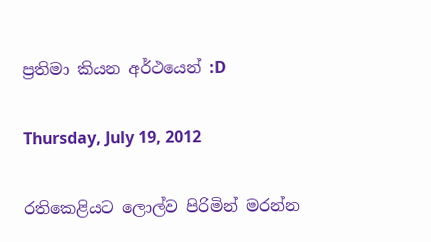ප්‍රතිමා කියන අර්ථයෙන් :D

Thursday, July 19, 2012

රතිකෙළියට ලොල්ව පිරිමින් මරන්න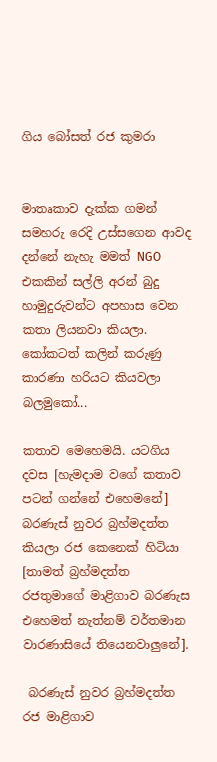ගිය බෝසත් රජ කුමරා


මාතෘකාව දැක්ක ගමන් සමහරු රෙදි උස්සගෙන ආවද දන්නේ නැහැ මමත් NGO එකකින් සල්ලි අරන් බුදු හාමුදුරුවන්ට අපහාස වෙන කතා ලියනවා කියලා. කෝකටත් කලින් කරුණු කාරණා හරියට කියවලා බලමුකෝ...

කතාව මෙහෙමයි. යටගිය දවස [හැමදාම වගේ කතාව පටන් ගන්නේ එහෙමනේ] බරණැස් නුවර බ්‍රහ්මදත්ත කියලා රජ කෙනෙක් හිටියා [තාමත් බ්‍රහ්මදත්ත රජතුමාගේ මාළිගාව බරණැස එහෙමත් නැත්නම් වර්තමාන වාරණාසියේ තියෙනවාලුනේ].

 බරණැස් නුවර බ්‍රහ්මදත්ත රජ මාළිගාව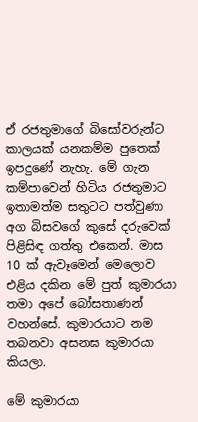ඒ රජතුමාගේ බිසෝවරුන්ට කාලයක් යනකම්ම පුතෙක් ඉපදුණේ නැහැ. මේ ගැන කම්පාවෙන් හිටිය රජතුමාට ඉතාමත්ම සතුටට පත්වුණා අග බිසවගේ කුසේ දරුවෙක් පිළිසිඳ ගත්තු එකෙන්. මාස 10 ක් ඇවෑමෙන් මෙලොව එළිය දකින මේ පුත් කුමාරයා තමා අපේ බෝසතාණන් වහන්සේ. කුමාරයාට නම තබනවා අසනඝ කුමාරයා කියලා.

මේ කුමාරයා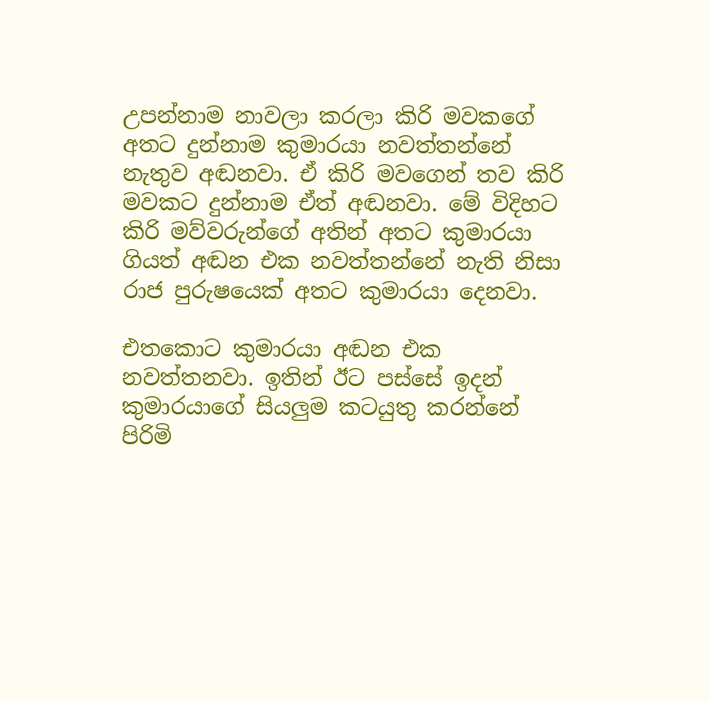උපන්නාම නාවලා කරලා කිරි මවකගේ අතට දුන්නාම කුමාරයා නවත්තන්නේ නැතුව අඬනවා. ඒ කිරි මවගෙන් තව කිරි මවකට දුන්නාම ඒත් අඬනවා. මේ විදිහට කිරි මව්වරුන්ගේ අතින් අතට කුමාරයා ගියත් අඬන එක නවත්තන්නේ නැති නිසා රාජ පුරුෂයෙක් අතට කුමාරයා දෙනවා.

එතකොට කුමාරයා අඬන එක නවත්තනවා. ඉතින් ඊට පස්සේ ඉදන් කුමාරයාගේ සියලුම කටයුතු කරන්නේ පිරිමි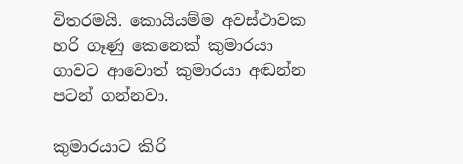විතරමයි. කොයියම්ම අවස්ථාවක හරි ගෑණු කෙනෙක් කුමාරයා ගාවට ආවොත් කුමාරයා අඬන්න පටන් ගන්නවා.

කුමාරයාට කිරි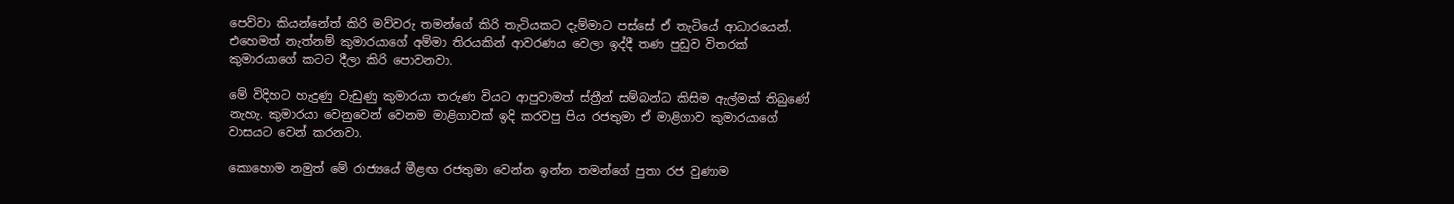පෙව්වා කියන්නේත් කිරි මව්වරු තමන්ගේ කිරි තැටියකට දැම්මාට පස්සේ ඒ තැටියේ ආධාරයෙන්. එහෙමත් නැත්නම් කුමාරයාගේ අම්මා තිරයකින් ආවරණය වෙලා ඉද්දී තණ පුඩුව විතරක් කුමාරයාගේ කටට දීලා කිරි පොවනවා.

මේ විදිහට හැදුණු වැඩුණු කුමාරයා තරුණ වියට ආපුවාමත් ස්ත්‍රීන් සම්බන්ධ කිසිම ඇල්මක් තිබුණේ නැහැ. කුමාරයා වෙනුවෙන් වෙනම මාළිගාවක් ඉදි කරවපු පිය රජතුමා ඒ මාළිගාව කුමාරයාගේ වාසයට වෙන් කරනවා.

කොහොම නමුත් මේ රාජ්‍යයේ මීළඟ රජතුමා වෙන්න ඉන්න තමන්ගේ පුතා රජ වුණාම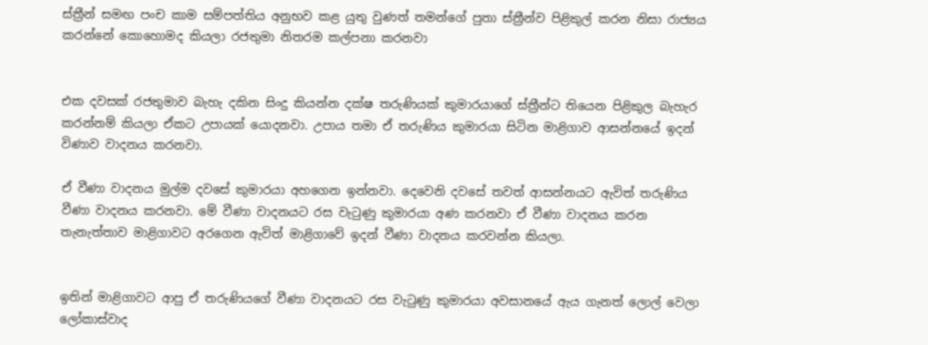ස්ත්‍රීන් සමඟ පංච කාම සම්පත්තිය අනුභව කළ යුතු වුණත් තමන්ගේ පුතා ස්ත්‍රීන්ව පිළිකුල් කරන නිසා රාජ්‍යය කරන්නේ කොහොමද කියලා රජතුමා නිතරම කල්පනා කරනවා


එක දවසක් රජතුමාව බැහැ දකින සිංදු කියන්න දක්ෂ තරුණියක් කුමාරයාගේ ස්ත්‍රීන්ට තියෙන පිළිකුල බැහැර කරන්නම් කියලා ඒකට උපායක් යොදනවා. උපාය තමා ඒ තරුණිය කුමාරයා සිටින මාළිගාව ආසන්නයේ ඉදන් විණාව වාදනය කරනවා.

ඒ වීණා වාදනය මුල්ම දවසේ කුමාරයා අහගෙන ඉන්නවා. දෙවෙනි දවසේ තවත් ආසන්නයට ඇවිත් තරුණිය වීණා වාදනය කරනවා. මේ වීණා වාදනයට රස වැටුණු කුමාරයා අණ කරනවා ඒ වීණා වාදනය කරන තැනැත්තාව මාළිගාවට අරගෙන ඇවිත් මාළිගාවේ ඉදන් වීණා වාදනය කරවන්න කියලා.


ඉතින් මාළිගාවට ආපු ඒ තරුණියගේ වීණා වාදනයට රස වැටුණු කුමාරයා අවසානයේ ඇය ගැනත් ලොල් වෙලා ලෝකාස්වාද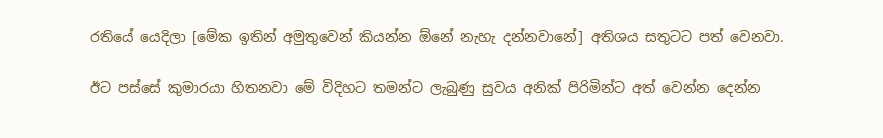රතියේ යෙදිලා [මේක ඉතින් අමුතුවෙන් කියන්න ඕනේ නැහැ දන්නවානේ] අතිශය සතුටට පත් වෙනවා.

ඊට පස්සේ කුමාරයා හිතනවා මේ විදිහට තමන්ට ලැබුණු සුවය අනික් පිරිමින්ට අත් වෙන්න දෙන්න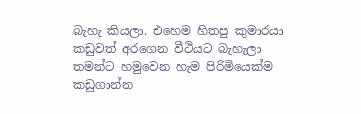බැහැ කියලා. එහෙම හිතපු කුමාරයා කඩුවත් අරගෙන වීථියට බැහැලා තමන්ට හමුවෙන හැම පිරිමියෙක්ම කඩුගාන්න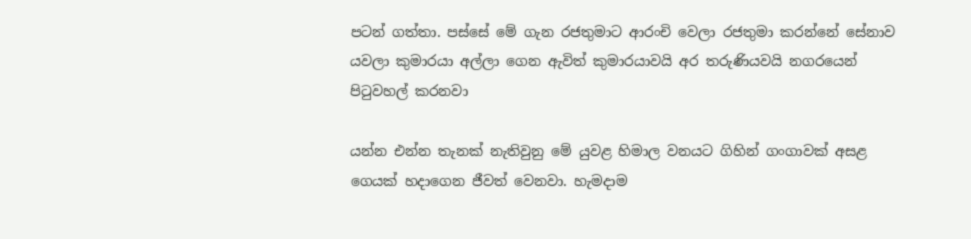පටන් ගත්තා. පස්සේ මේ ගැන රජතුමාට ආරංචි වෙලා රජතුමා කරන්නේ සේනාව යවලා කුමාරයා අල්ලා ගෙන ඇවිත් කුමාරයාවයි අර තරුණියවයි නගරයෙන් පිටුවහල් කරනවා

යන්න එන්න තැනක් නැතිවුනු මේ යුවළ හිමාල වනයට ගිහින් ගංගාවක් අසළ ගෙයක් හදාගෙන ජීවත් වෙනවා. හැමදාම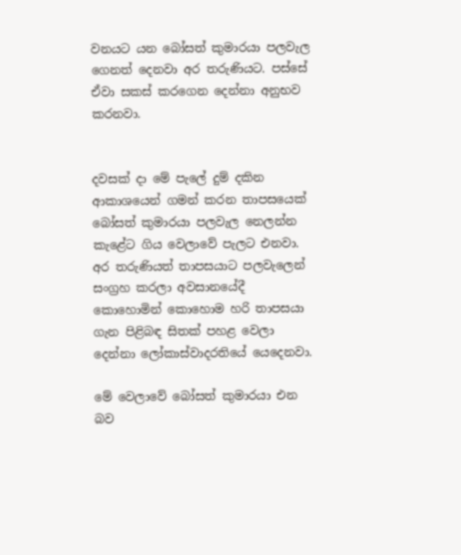වනයට යන බෝසත් කුමාරයා පලවැල ගෙනත් දෙනවා අර තරුණියට. පස්සේ ඒවා සකස් කරගෙන දෙන්නා අනුභව කරනවා.


දවසක් දා මේ පැලේ දුම් දකින ආකාශයෙන් ගමන් කරන තාපසයෙක් බෝසත් කුමාරයා පලවැල නෙලන්න කැළේට ගිය වෙලාවේ පැලට එනවා. අර තරුණියත් තාපසයාට පලවැලෙන් සංග්‍රහ කරලා අවසානයේදී කොහොමින් කොහොම හරි තාපසයා ගැන පිළිබඳ සිතක් පහළ වෙලා දෙන්නා ලෝකාස්වාදරතියේ යෙදෙනවා.

මේ වෙලාවේ බෝසත් කුමාරයා එන බව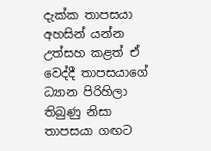දැක්ක තාපසයා අහසින් යන්න උත්සහ කළත් ඒ වෙද්දී තාපසයාගේ ධ්‍යාන පිරිහිලා තිබුණු නිසා තාපසයා ගඟට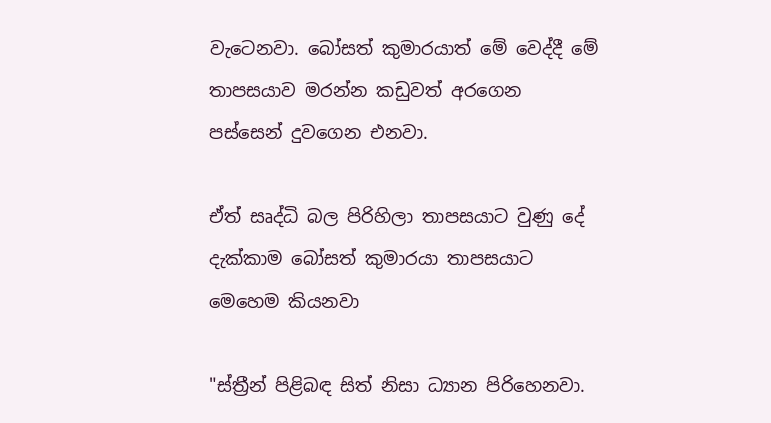වැටෙනවා. බෝසත් කුමාරයාත් මේ වෙද්දී මේ තාපසයාව මරන්න කඩුවත් අරගෙන පස්සෙන් දුවගෙන එනවා.

ඒත් සෘද්ධි බල පිරිහිලා තාපසයාට වුණු දේ දැක්කාම බෝසත් කුමාරයා තාපසයාට මෙහෙම කියනවා

"ස්ත්‍රීන් පිළිබඳ සිත් නිසා ධ්‍යාන පිරිහෙනවා.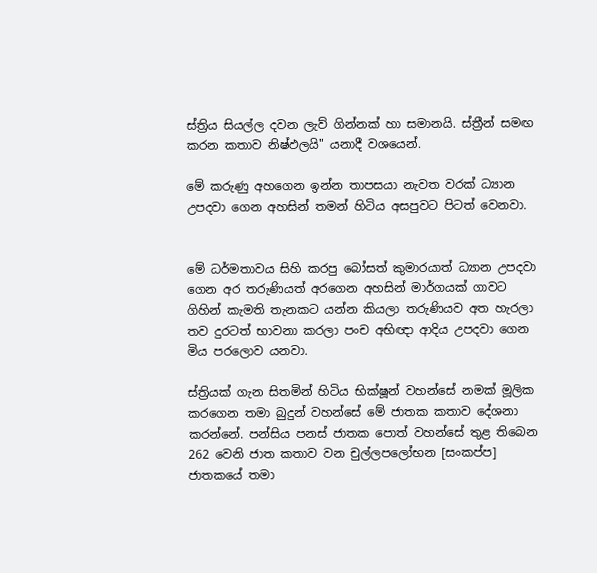ස්ත්‍රිය සියල්ල දවන ලැව් ගින්නක් හා සමානයි. ස්ත්‍රීන් සමඟ කරන කතාව නිෂ්ඵලයි" යනාදී වශයෙන්.

මේ කරුණු අහගෙන ඉන්න තාපසයා නැවත වරක් ධ්‍යාන උපදවා ගෙන අහසින් තමන් හිටිය අසපුවට පිටත් වෙනවා.


මේ ධර්මතාවය සිහි කරපු බෝසත් කුමාරයාත් ධ්‍යාන උපදවා ගෙන අර තරුණියත් අරගෙන අහසින් මාර්ගයක් ගාවට ගිහින් කැමති තැනකට යන්න කියලා තරුණියව අත හැරලා තව දුරටත් භාවනා කරලා පංච අභිඥා ආදිය උපදවා ගෙන මිය පරලොව යනවා.

ස්ත්‍රියක් ගැන සිතමින් හිටිය භික්ෂූන් වහන්සේ නමක් මූලික කරගෙන තමා බුදුන් වහන්සේ මේ ජාතක කතාව දේශනා කරන්නේ. පන්සිය පනස් ජාතක පොත් වහන්සේ තුළ තිබෙන 262 වෙනි ජාත කතාව වන චුල්ලපලෝභන [සංකප්ප] ජාතකයේ තමා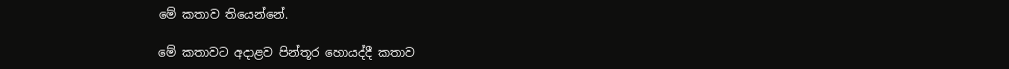මේ කතාව තියෙන්නේ.

මේ කතාවට අදාළව පින්තූර හොයද්දී කතාව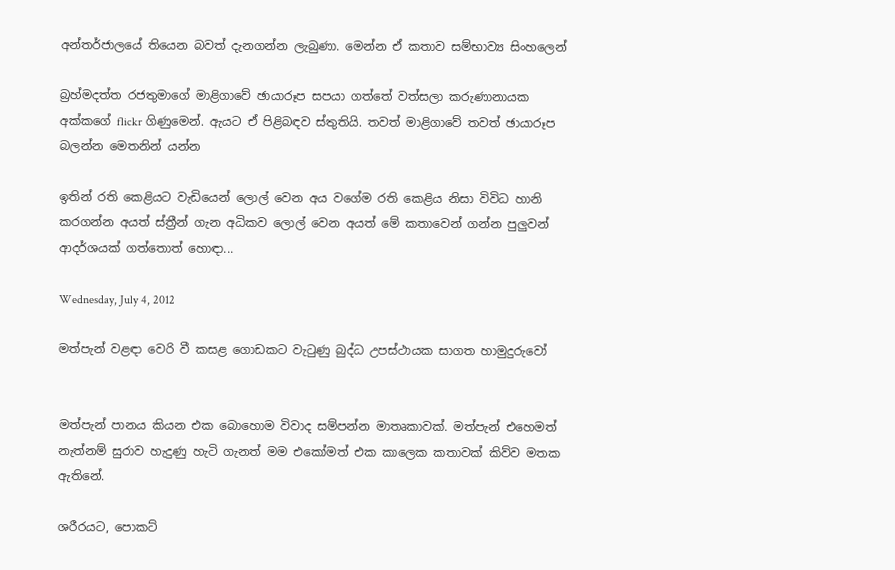අන්තර්ජාලයේ තියෙන බවත් දැනගන්න ලැබුණා. මෙන්න ඒ කතාව සම්භාව්‍ය සිංහලෙන්

බ්‍රහ්මදත්ත රජතුමාගේ මාළිගාවේ ඡායාරූප සපයා ගත්තේ වත්සලා කරුණානායක අක්කගේ flickr ගිණුමෙන්. ඇයට ඒ පිළිබඳව ස්තුතියි. තවත් මාළිගාවේ තවත් ඡායාරූප බලන්න මෙතනින් යන්න

ඉතින් රති කෙළියට වැඩියෙන් ලොල් වෙන අය වගේම රති කෙළිය නිසා විවිධ හානි කරගන්න අයත් ස්ත්‍රීන් ගැන අධිකව ලොල් වෙන අයත් මේ කතාවෙන් ගන්න පුලුවන් ආදර්ශයක් ගත්තොත් හොඳා...

Wednesday, July 4, 2012

මත්පැන් වළඳා වෙරි වී කසළ ගොඩකට වැටුණු බුද්ධ උපස්ථායක සාගත හාමුදුරුවෝ


මත්පැන් පානය කියන එක බොහොම විවාද සම්පන්න මාතෘකාවක්. මත්පැන් එහෙමත් නැත්නම් සුරාව හැදුණු හැටි ගැනත් මම එකෝමත් එක කාලෙක කතාවක් කිව්ව මතක ඇතිනේ.

ශරීරයට, පොකට්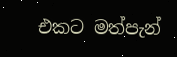එකට මත්පැන්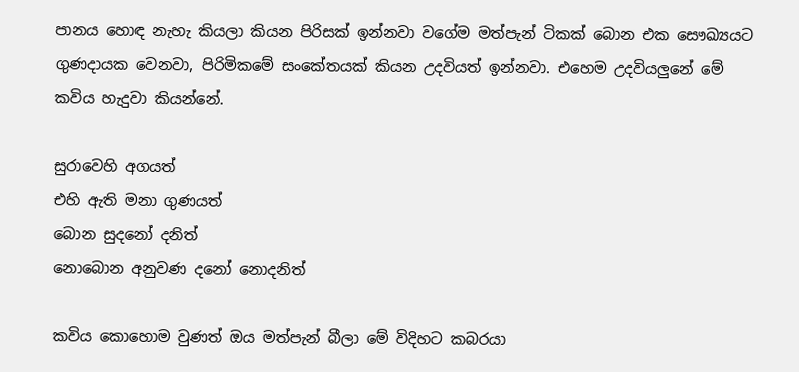පානය හොඳ නැහැ කියලා කියන පිරිසක් ඉන්නවා වගේම මත්පැන් ටිකක් බොන එක සෞඛ්‍යයට ගුණදායක වෙනවා, පිරිමිකමේ සංකේතයක් කියන උදවියත් ඉන්නවා. එහෙම උදවියලුනේ මේ කවිය හැදුවා කියන්නේ.

සුරාවෙහි අගයත්
එහි ඇති මනා ගුණයත්
බොන සුදනෝ දනිත්
නොබොන අනුවණ දනෝ නොදනිත්

කවිය කොහොම වුණත් ඔය මත්පැන් බීලා මේ විදිහට කබරයා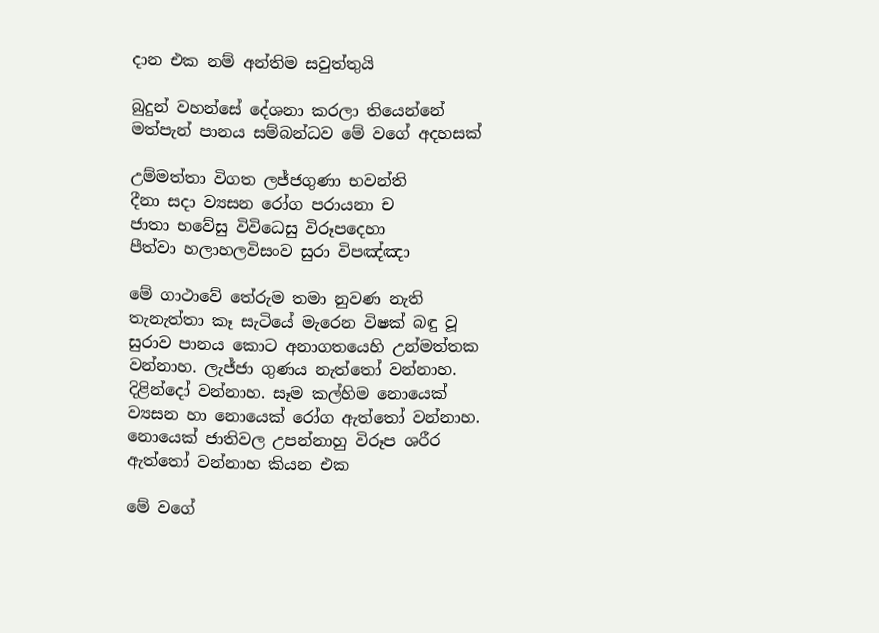දාන එක නම් අන්තිම සවුත්තුයි

බුදුන් වහන්සේ දේශනා කරලා තියෙන්නේ මත්පැන් පානය සම්බන්ධව මේ වගේ අදහසක්

උම්මත්තා විගත ලජ්ජගුණා භවන්ති
දීනා සදා ව්‍යසන රෝග පරායනා ච
ජාතා භවේසු විවිධෙසු විරූපදෙහා
පීත්වා හලාහලවිසංව සුරා විපඤ්ඤා

මේ ගාථාවේ තේරුම තමා නුවණ නැති තැනැත්තා කෑ සැටියේ මැරෙන විෂක් බඳු වූ සුරාව පානය කොට අනාගතයෙහි උන්මත්තක වන්නාහ. ලැජ්ජා ගුණය නැත්තෝ වන්නාහ. දිළින්දෝ වන්නාහ. සෑම කල්හිම නොයෙක් ව්‍යසන හා නොයෙක් රෝග ඇත්තෝ වන්නාහ. නොයෙක් ජාතිවල උපන්නාහු විරූප ශරීර ඇත්තෝ වන්නාහ කියන එක

මේ වගේ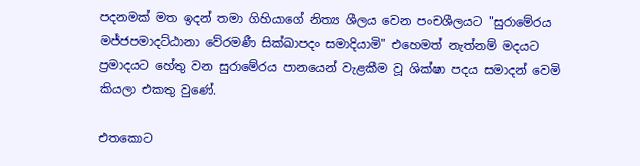පදනමක් මත ඉදන් තමා ගිහියාගේ නිත්‍ය ශීලය වෙන පංචශීලයට "සුරාමේරය මජ්ජපමාදට්ඨානා වේරමණී සික්ඛාපදං සමාදියාමි" එහෙමත් නැත්නම් මදයට ප්‍රමාදයට හේතු වන සුරාමේරය පානයෙන් වැළකීම වූ ශික්ෂා පදය සමාදන් වෙමි කියලා එකතු වුණේ.

එතකොට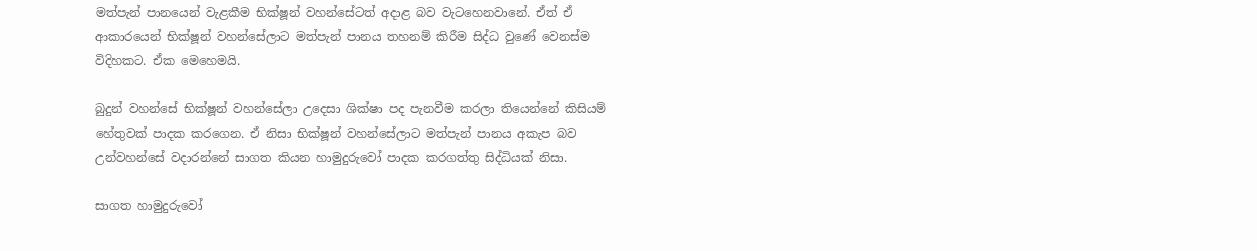මත්පැන් පානයෙන් වැළකීම භික්ෂූන් වහන්සේටත් අදාළ බව වැටහෙනවානේ. ඒත් ඒ ආකාරයෙන් භික්ෂූන් වහන්සේලාට මත්පැන් පානය තහනම් කිරීම සිද්ධ වුණේ වෙනස්ම විදිහකට. ඒක මෙහෙමයි.

බුදුන් වහන්සේ භික්ෂූන් වහන්සේලා උදෙසා ශික්ෂා පද පැනවීම කරලා තියෙන්නේ කිසියම් හේතුවක් පාදක කරගෙන. ඒ නිසා භික්ෂූන් වහන්සේලාට මත්පැන් පානය අකැප බව උන්වහන්සේ වදාරන්නේ සාගත කියන හාමුදුරුවෝ පාදක කරගත්තු සිද්ධියක් නිසා.

සාගත හාමුදුරුවෝ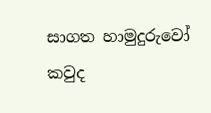සාගත හාමුදුරුවෝ කවුද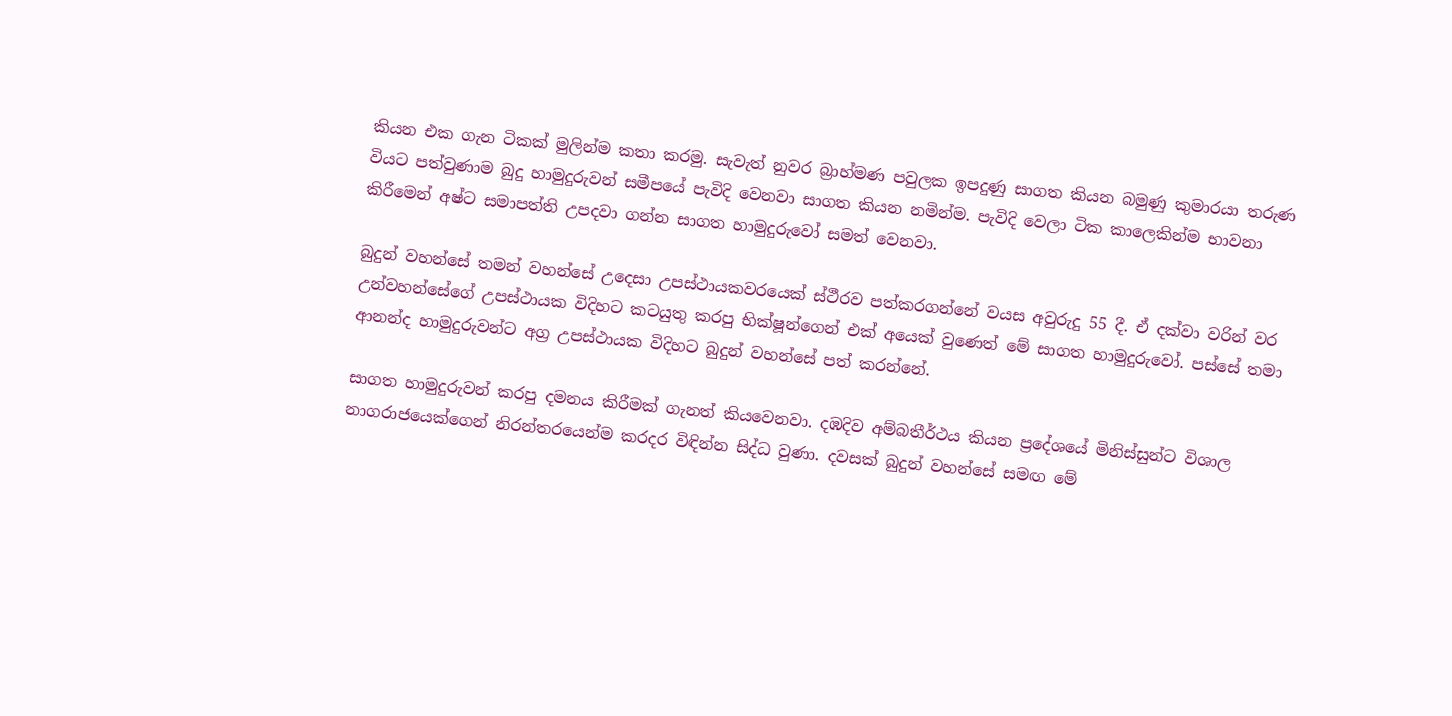කියන එක ගැන ටිකක් මුලින්ම කතා කරමු. සැවැත් නුවර බ්‍රාහ්මණ පවුලක ඉපදුණු සාගත කියන බමුණු කුමාරයා තරුණ වියට පත්වුණාම බුදු හාමුදුරුවන් සමීපයේ පැවිදි වෙනවා සාගත කියන නමින්ම. පැවිදි වෙලා ටික කාලෙකින්ම භාවනා කිරීමෙන් අෂ්ට සමාපත්ති උපදවා ගන්න සාගත හාමුදුරුවෝ සමත් වෙනවා.

බුදුන් වහන්සේ තමන් වහන්සේ උදෙසා උපස්ථායකවරයෙක් ස්ථීරව පත්කරගන්නේ වයස අවුරුදු 55 දී. ඒ දක්වා වරින් වර උන්වහන්සේගේ උපස්ථායක විදිහට කටයුතු කරපු භික්ෂූන්ගෙන් එක් අයෙක් වුණෙත් මේ සාගත හාමුදුරුවෝ. පස්සේ තමා ආනන්ද හාමුදුරුවන්ට අග්‍ර උපස්ථායක විදිහට බුදුන් වහන්සේ පත් කරන්නේ.

සාගත හාමුදුරුවන් කරපු දමනය කිරීමක් ගැනත් කියවෙනවා. දඹදිව අම්බතීර්ථය කියන ප්‍රදේශයේ මිනිස්සුන්ට විශාල නාගරාජයෙක්ගෙන් නිරන්තරයෙන්ම කරදර විඳින්න සිද්ධ වුණා. දවසක් බුදුන් වහන්සේ සමඟ මේ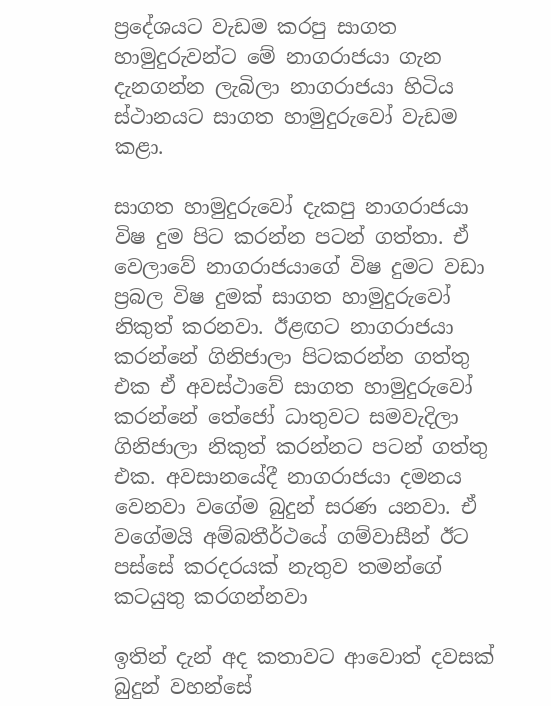ප්‍රදේශයට වැඩම කරපු සාගත හාමුදුරුවන්ට මේ නාගරාජයා ගැන දැනගන්න ලැබිලා නාගරාජයා හිටිය ස්ථානයට සාගත හාමුදුරුවෝ වැඩම කළා.

සාගත හාමුදුරුවෝ දැකපු නාගරාජයා විෂ දුම පිට කරන්න පටන් ගත්තා. ඒ වෙලාවේ නාගරාජයාගේ විෂ දුමට වඩා ප්‍රබල විෂ දුමක් සාගත හාමුදුරුවෝ නිකුත් කරනවා. ඊළඟට නාගරාජයා කරන්නේ ගිනිජාලා පිටකරන්න ගත්තු එක ඒ අවස්ථාවේ සාගත හාමුදුරුවෝ කරන්නේ තේජෝ ධාතුවට සමවැදිලා ගිනිජාලා නිකුත් කරන්නට පටන් ගත්තු එක. අවසානයේදී නාගරාජයා දමනය වෙනවා වගේම බුදුන් සරණ යනවා. ඒ වගේමයි අම්බතීර්ථයේ ගම්වාසීන් ඊට පස්සේ කරදරයක් නැතුව තමන්ගේ කටයුතු කරගන්නවා

ඉතින් දැන් අද කතාවට ආවොත් දවසක් බුදුන් වහන්සේ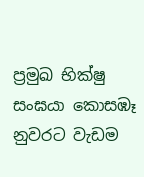ප්‍රමුඛ භික්ෂු සංඝයා කොසඹෑ නුවරට වැඩම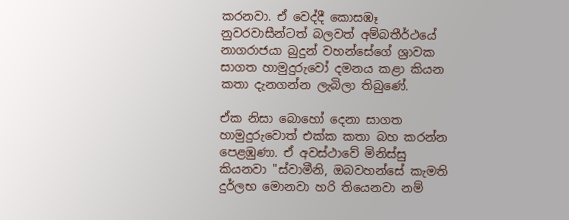කරනවා. ඒ වෙද්දී කොසඹෑ නුවරවාසීන්ටත් බලවත් අම්බතීර්ථයේ නාගරාජයා බුදුන් වහන්සේගේ ශ්‍රාවක සාගත හාමුදුරුවෝ දමනය කළා කියන කතා දැනගන්න ලැබිලා තිබුණේ.

ඒක නිසා බොහෝ දෙනා සාගත හාමුදුරුවොත් එක්ක කතා බහ කරන්න පෙළඹුණා. ඒ අවස්ථාවේ මිනිස්සු කියනවා "ස්වාමීනි, ඔබවහන්සේ කැමති දුර්ලභ මොනවා හරි තියෙනවා නම්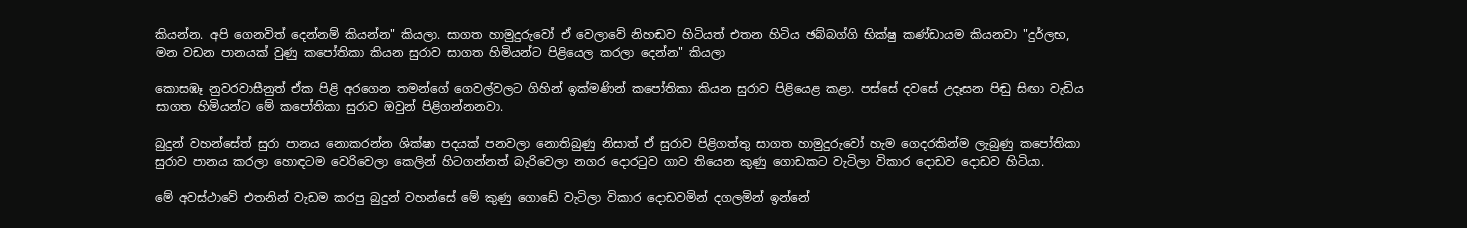කියන්න. අපි ගෙනවිත් දෙන්නම් කියන්න" කියලා. සාගත හාමුදුරුවෝ ඒ වෙලාවේ නිහඬව හිටියත් එතන හිටිය ඡබ්බග්ගි භික්ෂු කණ්ඩායම කියනවා "දුර්ලභ, මන වඩන පානයක් වුණු කපෝතිකා කියන සුරාව සාගත හිමියන්ට පිළියෙල කරලා දෙන්න" කියලා

කොසඹෑ නුවරවාසීනුත් ඒක පිළි අරගෙන තමන්ගේ ගෙවල්වලට ගිහින් ඉක්මණින් කපෝතිකා කියන සුරාව පිළියෙළ කළා. පස්සේ දවසේ උදෑසන පිඬු සිඟා වැඩිය සාගත හිමියන්ට මේ කපෝතිකා සුරාව ඔවුන් පිළිගන්නනවා.

බුදුන් වහන්සේත් සුරා පානය නොකරන්න ශික්ෂා පදයක් පනවලා නොතිබුණු නිසාත් ඒ සුරාව පිළිගත්තු සාගත හාමුදුරුවෝ හැම ගෙදරකින්ම ලැබුණු කපෝතිකා සුරාව පානය කරලා හොඳටම වෙරිවෙලා කෙලින් හිටගන්නත් බැරිවෙලා නගර දොරටුව ගාව තියෙන කුණු ගොඩකට වැටිලා විකාර දොඩව දොඩව හිටියා.

මේ අවස්ථාවේ එතනින් වැඩම කරපු බුදුන් වහන්සේ මේ කුණු ගොඩේ වැටිලා විකාර දොඩවමින් දගලමින් ඉන්නේ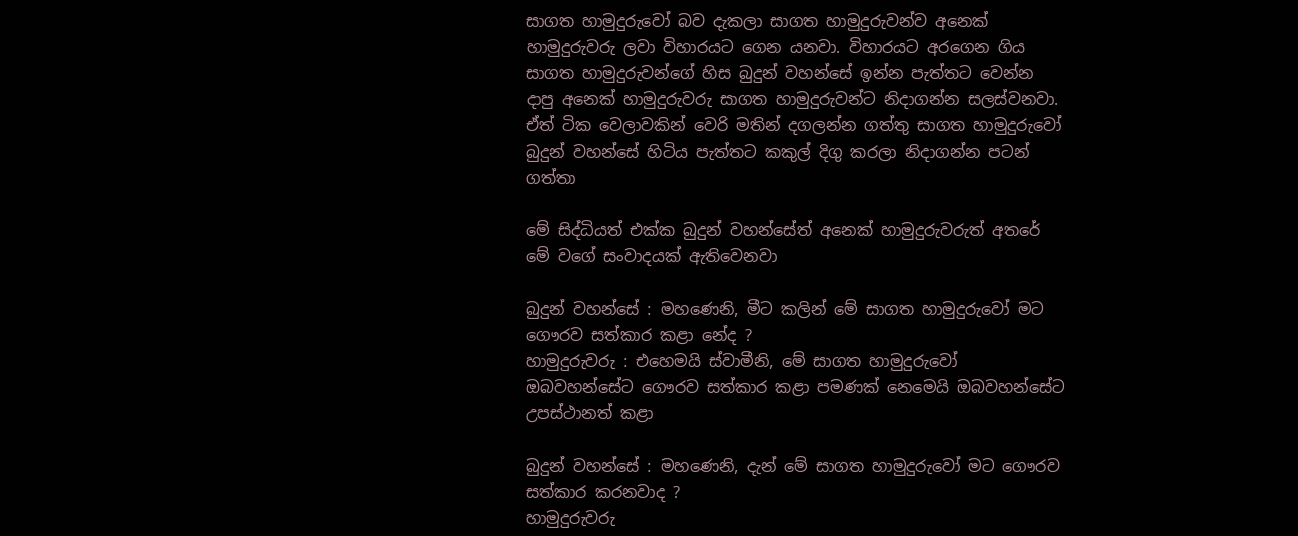සාගත හාමුදුරුවෝ බව දැකලා සාගත හාමුදුරුවන්ව අනෙක් හාමුදුරුවරු ලවා විහාරයට ගෙන යනවා. විහාරයට අරගෙන ගිය සාගත හාමුදුරුවන්ගේ හිස බුදුන් වහන්සේ ඉන්න පැත්තට වෙන්න දාපු අනෙක් හාමුදුරුවරු සාගත හාමුදුරුවන්ට නිදාගන්න සලස්වනවා. ඒත් ටික වෙලාවකින් වෙරි මතින් දගලන්න ගත්තු සාගත හාමුදුරුවෝ බුදුන් වහන්සේ හිටිය පැත්තට කකුල් දිගු කරලා නිදාගන්න පටන් ගත්තා

මේ සිද්ධියත් එක්ක බුදුන් වහන්සේත් අනෙක් හාමුදුරුවරුත් අතරේ මේ වගේ සංවාදයක් ඇතිවෙනවා

බුදුන් වහන්සේ : මහණෙනි, මීට කලින් මේ සාගත හාමුදුරුවෝ මට ගෞරව සත්කාර කළා නේද ?
හාමුදුරුවරු : එහෙමයි ස්වාමීනි, මේ සාගත හාමුදුරුවෝ ඔබවහන්සේට ගෞරව සත්කාර කළා පමණක් නෙමෙයි ඔබවහන්සේට උපස්ථානත් කළා

බුදුන් වහන්සේ : මහණෙනි, දැන් මේ සාගත හාමුදුරුවෝ මට ගෞරව සත්කාර කරනවාද ?
හාමුදුරුවරු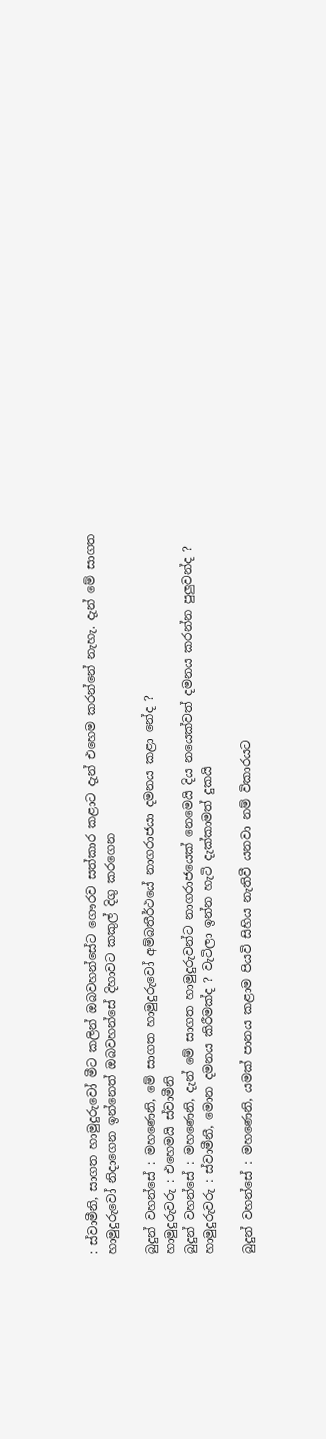: ස්වාමීනි, සාගත හාමුදුරුවෝ මීට කලින් ඔබවහන්සේට ගෞරව සත්කාර කළාට දැන් එහෙම කරන්නේ නැහැ. දැන් මේ සාගත හාමුදුරුවෝ නිදාගෙන ඉන්නෙත් ඔබවහන්සේ දිහාවට කකුල් දිගු කරගෙන

බුදුන් වහන්සේ : මහණෙනි, මේ සාගත හාමුදුරුවෝ අම්බතීර්ථයේ නාගරාජයා දමනය කළා නේද ?
හාමුදුරුවරු : එහෙමයි ස්වාමීනි
බුදුන් වහන්සේ : මහණෙනි, දැන් මේ සාගත හාමුදුරුවන්ට නාගරාජයෙක් නෙමෙයි දිය නයෙක්වත් දමනය කරන්න පුලුවන්ද ?
හාමුදුරුවරු : ස්වාමීනී, මොන දමනය කිරීමක්ද ? වැටිලා ඉන්න හැටි දැක්කාමත් දුකයි

බුදුන් වහන්සේ : මහණෙනි, යමක් පානය කළාම පියවි සිහිය නැතිවී යනවා නම් විකාරයට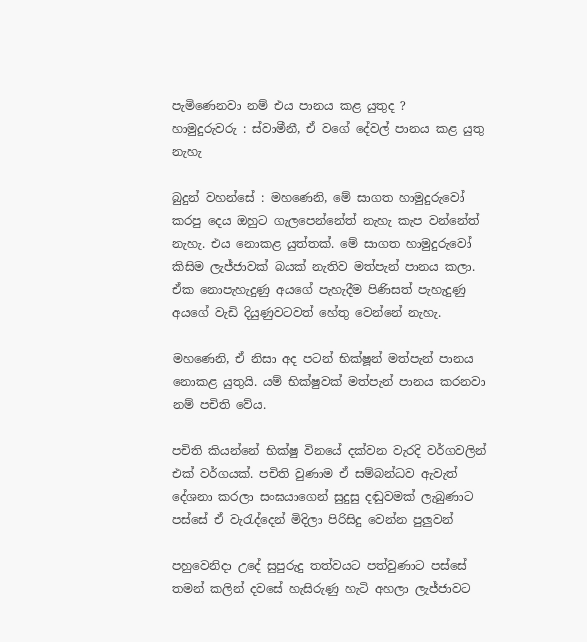පැමිණෙනවා නම් එය පානය කළ යුතුද ?
හාමුදුරුවරු : ස්වාමීනී, ඒ වගේ දේවල් පානය කළ යුතු නැහැ

බුදුන් වහන්සේ : මහණෙනි, මේ සාගත හාමුදුරුවෝ කරපු දෙය ඔහුට ගැලපෙන්නේත් නැහැ කැප වන්නේත් නැහැ. එය නොකළ යුත්තක්. මේ සාගත හාමුදුරුවෝ කිසිම ලැජ්ජාවක් බයක් නැතිව මත්පැන් පානය කලා. ඒක නොපැහැදුණු අයගේ පැහැදීම පිණිසත් පැහැදුණු අයගේ වැඩි දියුණුවටවත් හේතු වෙන්නේ නැහැ.

මහණෙනි, ඒ නිසා අද පටන් භික්ෂූන් මත්පැන් පානය නොකළ යුතුයි. යම් භික්ෂුවක් මත්පැන් පානය කරනවා නම් පචිති වේය.

පචිති කියන්නේ භික්ෂු විනයේ දක්වන වැරදි වර්ගවලින් එක් වර්ගයක්. පචිති වුණාම ඒ සම්බන්ධව ඇවැත් දේශනා කරලා සංඝයාගෙන් සුදුසු දඬුවමක් ලැබුණාට පස්සේ ඒ වැරැද්දෙන් මිදිලා පිරිසිදු වෙන්න පුලුවන්

පහුවෙනිදා උදේ සුපුරුදු තත්වයට පත්වුණාට පස්සේ තමන් කලින් දවසේ හැසිරුණු හැටි අහලා ලැජ්ජාවට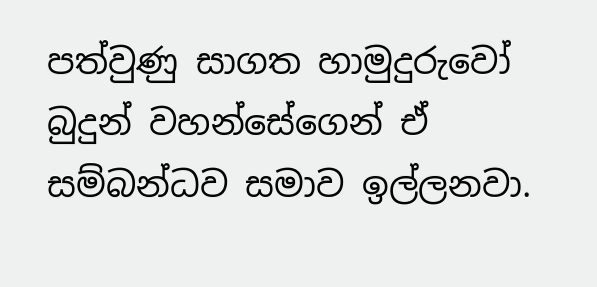පත්වුණු සාගත හාමුදුරුවෝ බුදුන් වහන්සේගෙන් ඒ සම්බන්ධව සමාව ඉල්ලනවා.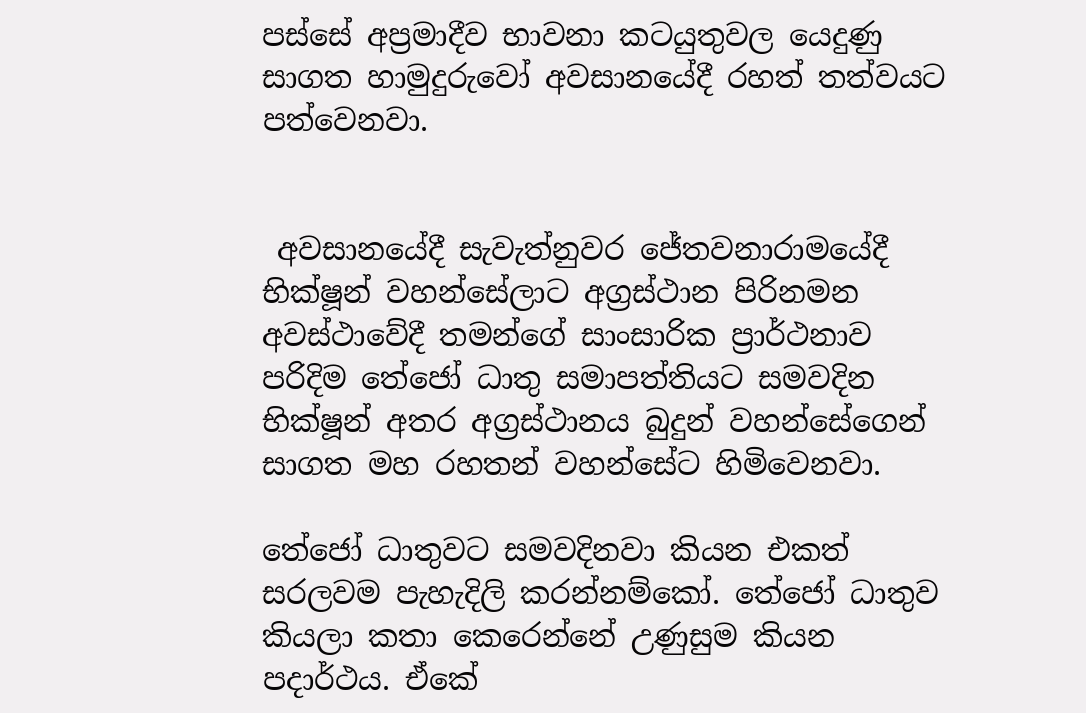පස්සේ අප්‍රමාදීව භාවනා කටයුතුවල යෙදුණු සාගත හාමුදුරුවෝ අවසානයේදී රහත් තත්වයට පත්වෙනවා.


 අවසානයේදී සැවැත්නුවර ජේතවනාරාමයේදී භික්ෂූන් වහන්සේලාට අග්‍රස්ථාන පිරිනමන අවස්ථාවේදී තමන්ගේ සාංසාරික ප්‍රාර්ථනාව පරිදිම තේජෝ ධාතු සමාපත්තියට සමවදින භික්ෂූන් අතර අග්‍රස්ථානය බුදුන් වහන්සේගෙන් සාගත මහ රහතන් වහන්සේට හිමිවෙනවා.

තේජෝ ධාතුවට සමවදිනවා කියන එකත් සරලවම පැහැදිලි කරන්නම්කෝ. තේජෝ ධාතුව කියලා කතා කෙරෙන්නේ උණුසුම කියන පදාර්ථය. ඒකේ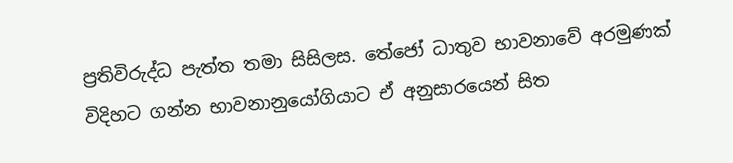ප්‍රතිවිරුද්ධ පැත්ත තමා සිසිලස. තේජෝ ධාතුව භාවනාවේ අරමුණක් විදිහට ගන්න භාවනානුයෝගියාට ඒ අනුසාරයෙන් සිත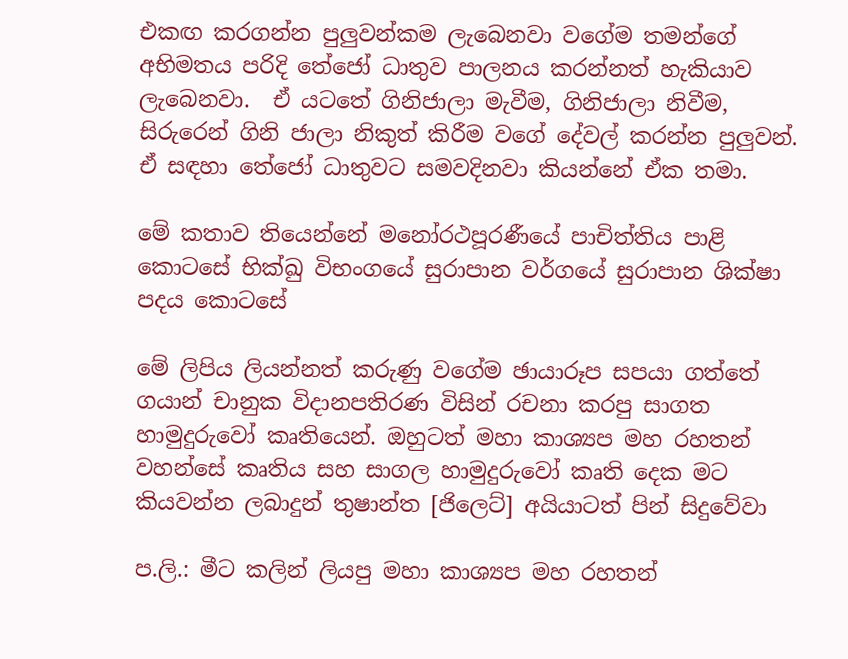එකඟ කරගන්න පුලුවන්කම ලැබෙනවා වගේම තමන්ගේ අභිමතය පරිදි තේජෝ ධාතුව පාලනය කරන්නත් හැකියාව ලැබෙනවා.  ඒ යටතේ ගිනිජාලා මැවීම, ගිනිජාලා නිවීම, සිරුරෙන් ගිනි ජාලා නිකුත් කිරීම වගේ දේවල් කරන්න පුලුවන්. ඒ සඳහා තේජෝ ධාතුවට සමවදිනවා කියන්නේ ඒක තමා.

මේ කතාව තියෙන්නේ මනෝරථපූරණීයේ පාචිත්තිය පාළි කොටසේ භික්ඛු විභංගයේ සුරාපාන වර්ගයේ සුරාපාන ශික්ෂා පදය කොටසේ

මේ ලිපිය ලියන්නත් කරුණු වගේම ඡායාරූප සපයා ගත්තේ ගයාන් චානුක විදානපතිරණ විසින් රචනා කරපු සාගත හාමුදුරුවෝ කෘතියෙන්. ඔහුටත් මහා කාශ්‍යප මහ රහතන් වහන්සේ කෘතිය සහ සාගල හාමුදුරුවෝ කෘති දෙක මට කියවන්න ලබාදුන් තුෂාන්ත [ජිලෙට්] අයියාටත් පින් සිදුවේවා

ප.ලි.: මීට කලින් ලියපු මහා කාශ්‍යප මහ රහතන්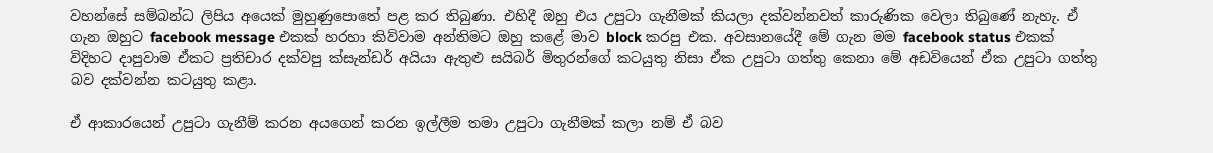වහන්සේ සම්බන්ධ ලිපිය අයෙක් මුහුණුපොතේ පළ කර තිබුණා. එහිදී ඔහු එය උපුටා ගැනීමක් කියලා දක්වන්නවත් කාරුණික වෙලා තිබුණේ නැහැ. ඒ ගැන ඔහුට facebook message එකක් හරහා කිව්වාම අන්තිමට ඔහු කළේ මාව block කරපු එක. අවසානයේදී මේ ගැන මම facebook status එකක් විදිහට දාපුවාම ඒකට ප්‍රතිචාර දක්වපු ක්සැන්ඩර් අයියා ඇතුළු සයිබර් මිතුරන්ගේ කටයුතු නිසා ඒක උපුටා ගත්තු කෙනා මේ අඩවියෙන් ඒක උපුටා ගත්තු බව දක්වන්න කටයුතු කළා.

ඒ ආකාරයෙන් උපුටා ගැනීම් කරන අයගෙන් කරන ඉල්ලීම තමා උපුටා ගැනීමක් කලා නම් ඒ බව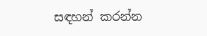සඳහන් කරන්න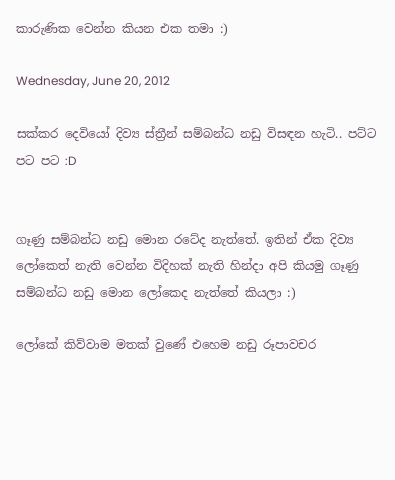කාරුණික වෙන්න කියන එක තමා :)

Wednesday, June 20, 2012

සක්කර දෙවියෝ දිව්‍ය ස්ත්‍රීන් සම්බන්ධ නඩු විසඳන හැටි.. පට්ට පට පට :D


ගෑණු සම්බන්ධ නඩු මොන රටේද නැත්තේ. ඉතින් ඒක දිව්‍ය ලෝකෙත් නැති වෙන්න විදිහක් නැති හින්දා අපි කියමු ගෑණු සම්බන්ධ නඩු මොන ලෝකෙද නැත්තේ කියලා :)

ලෝකේ කිව්වාම මතක් වුණේ එහෙම නඩු රූපාවචර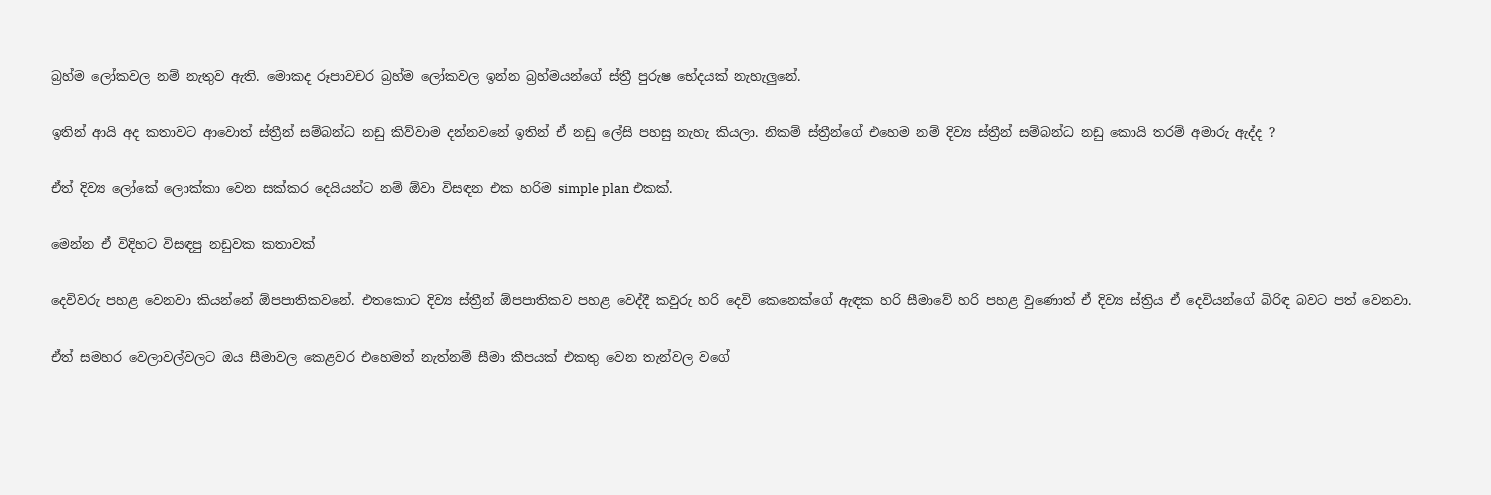බ්‍රහ්ම ලෝකවල නම් නැතුව ඇති. මොකද රූපාවචර බ්‍රහ්ම ලෝකවල ඉන්න බ්‍රහ්මයන්ගේ ස්ත්‍රී පුරුෂ භේදයක් නැහැලුනේ.

ඉතින් ආයි අද කතාවට ආවොත් ස්ත්‍රීන් සම්බන්ධ නඩු කිව්වාම දන්නවනේ ඉතින් ඒ නඩු ලේසි පහසු නැහැ කියලා. නිකම් ස්ත්‍රීන්ගේ එහෙම නම් දිව්‍ය ස්ත්‍රීන් සම්බන්ධ නඩු කොයි තරම් අමාරු ඇද්ද ?

ඒත් දිව්‍ය ලෝකේ ලොක්කා වෙන සක්කර දෙයියන්ට නම් ඕවා විසඳන එක හරිම simple plan එකක්.

මෙන්න ඒ විදිහට විසඳපු නඩුවක කතාවක්

දෙවිවරු පහළ වෙනවා කියන්නේ ඕපපාතිකවනේ. එතකොට දිව්‍ය ස්ත්‍රීන් ඕපපාතිකව පහළ වෙද්දී කවුරු හරි දෙවි කෙනෙක්ගේ ඇඳක හරි සීමාවේ හරි පහළ වුණොත් ඒ දිව්‍ය ස්ත්‍රිය ඒ දෙවියන්ගේ බිරිඳ බවට පත් වෙනවා.

ඒත් සමහර වෙලාවල්වලට ඔය සීමාවල කෙළවර එහෙමත් නැත්නම් සීමා කීපයක් එකතු වෙන තැන්වල වගේ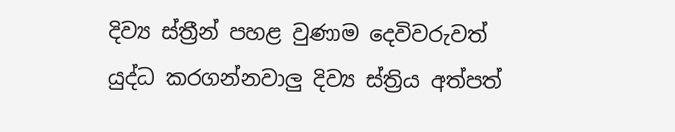දිව්‍ය ස්ත්‍රීන් පහළ වුණාම දෙවිවරුවත් යුද්ධ කරගන්නවාලු දිව්‍ය ස්ත්‍රිය අත්පත්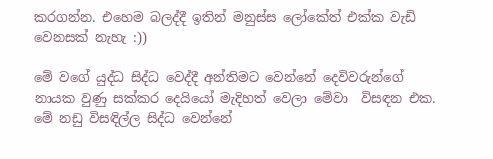කරගන්න. එහෙම බලද්දී ඉතින් මනුස්ස ලෝකේත් එක්ක වැඩි වෙනසක් නැහැ :))

මේ වගේ යුද්ධ සිද්ධ වෙද්දී අන්තිමට වෙන්නේ දෙවිවරුන්ගේ නායක වුණු සක්කර දෙයියෝ මැදිහත් වෙලා මේවා  විසඳන එක. මේ නඩු විසඳිල්ල සිද්ධ වෙන්නේ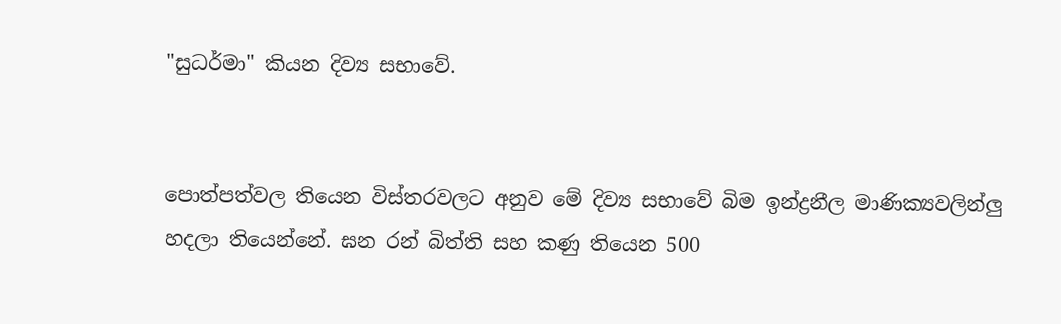"සුධර්මා" කියන දිව්‍ය සභාවේ.


පොත්පත්වල තියෙන විස්තරවලට අනුව මේ දිව්‍ය සභාවේ බිම ඉන්ද්‍රනීල මාණික්‍යවලින්ලු හදලා තියෙන්නේ. ඝන රන් බිත්ති සහ කණු තියෙන 500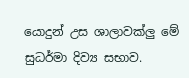යොදුන් උස ශාලාවක්ලු මේ සුධර්මා දිව්‍ය සභාව.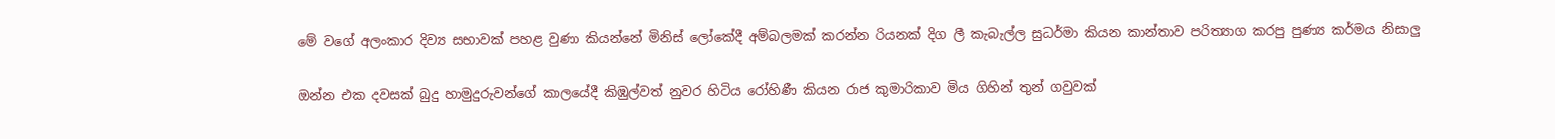මේ වගේ අලංකාර දිව්‍ය සභාවක් පහළ වුණා කියන්නේ මිනිස් ලෝකේදී අම්බලමක් කරන්න රියනක් දිග ලී කැබැල්ල සුධර්මා කියන කාන්තාව පරිත්‍යාග කරපු පුණ්‍ය කර්මය නිසාලු

ඔන්න එක දවසක් බුදු හාමුදුරුවන්ගේ කාලයේදී කිඹුල්වත් නුවර හිටිය රෝහිණී කියන රාජ කුමාරිකාව මිය ගිහින් තුන් ගවුවක්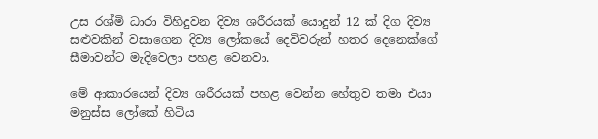උස රශ්මි ධාරා විහිදුවන දිව්‍ය ශරීරයක් යොදුන් 12 ක් දිග දිව්‍ය සළුවකින් වසාගෙන දිව්‍ය ලෝකයේ දෙවිවරුන් හතර දෙනෙක්ගේ සීමාවන්ට මැදිවෙලා පහළ වෙනවා.

මේ ආකාරයෙන් දිව්‍ය ශරීරයක් පහළ වෙන්න හේතුව තමා එයා මනුස්ස ලෝකේ හිටිය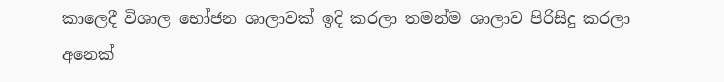කාලෙදී විශාල භෝජන ශාලාවක් ඉදි කරලා තමන්ම ශාලාව පිරිසිදු කරලා අනෙක්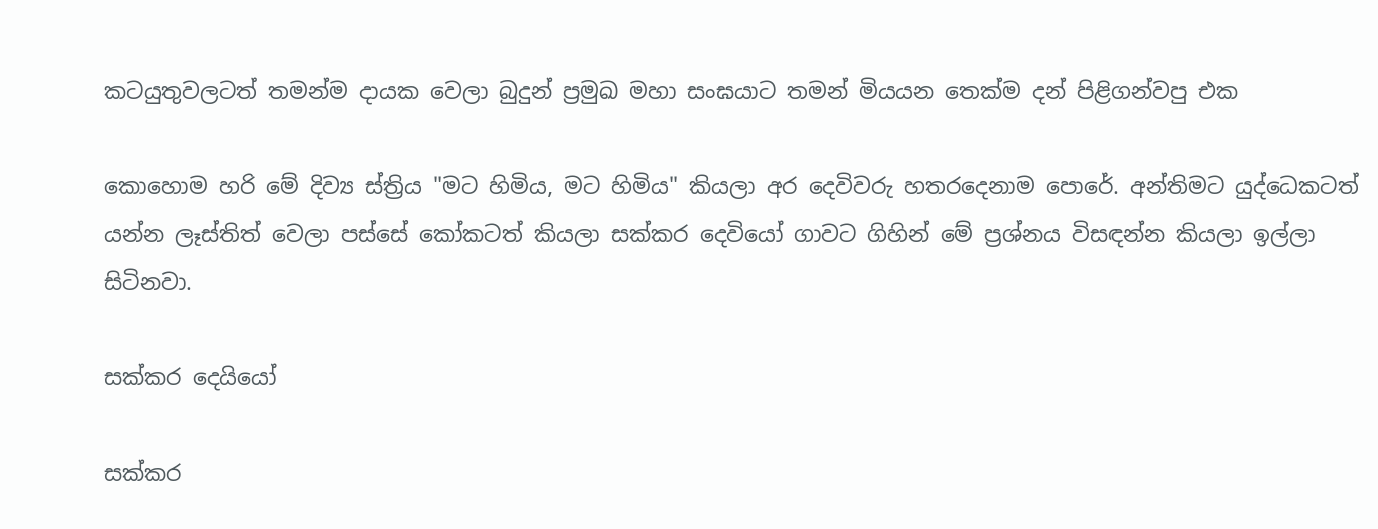කටයුතුවලටත් තමන්ම දායක වෙලා බුදුන් ප්‍රමුඛ මහා සංඝයාට තමන් මියයන තෙක්ම දන් පිළිගන්වපු එක

කොහොම හරි මේ දිව්‍ය ස්ත්‍රිය "මට හිමිය, මට හිමිය" කියලා අර දෙවිවරු හතරදෙනාම පොරේ. අන්තිමට යුද්ධෙකටත් යන්න ලෑස්තිත් වෙලා පස්සේ කෝකටත් කියලා සක්කර දෙවියෝ ගාවට ගිහින් මේ ප්‍රශ්නය විසඳන්න කියලා ඉල්ලා සිටිනවා.

සක්කර දෙයියෝ

සක්කර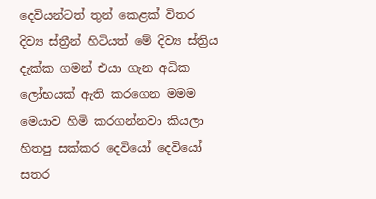දෙවියන්ටත් තුන් කෙළක් විතර දිව්‍ය ස්ත්‍රීන් හිටියත් මේ දිව්‍ය ස්ත්‍රිය දැක්ක ගමන් එයා ගැන අධික ලෝභයක් ඇති කරගෙන මමම මෙයාව හිමි කරගන්නවා කියලා හිතපු සක්කර දෙවියෝ දෙවියෝ සතර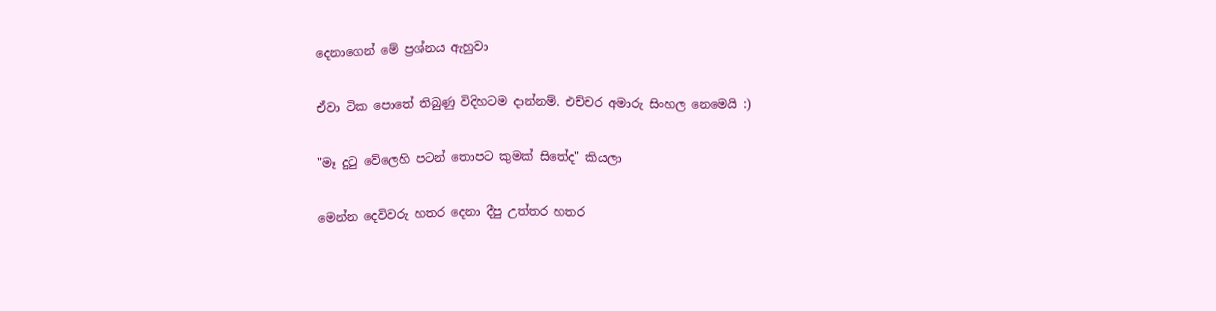දෙනාගෙන් මේ ප්‍රශ්නය ඇහුවා

ඒවා ටික පොතේ තිබුණු විදිහටම දාන්නම්. එච්චර අමාරු සිංහල නෙමෙයි :)

"මෑ දුටු වේලෙහි පටන් තොපට කුමක් සිතේද" කියලා

මෙන්න දෙවිවරු හතර දෙනා දීපු උත්තර හතර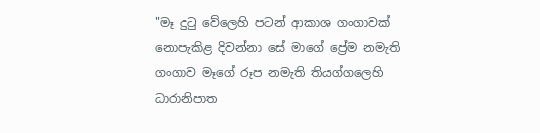"මෑ දුටු වේලෙහි පටන් ආකාශ ගංගාවක් නොපැකිළ දිවන්නා සේ මාගේ ප්‍රේම නමැති ගංගාව මෑගේ රූප නමැති තියග්ගලෙහි ධාරානිපාත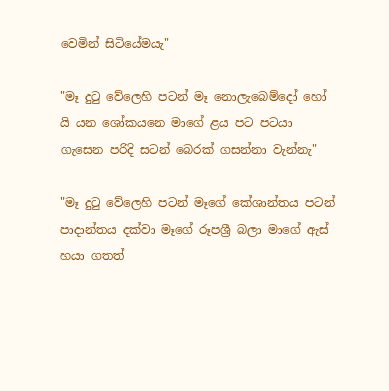වෙමින් සිටියේමයැ"

"මෑ දුටු වේලෙහි පටන් මෑ නොලැබෙම්දෝ හෝ යි යන ශෝකයනෙ මාගේ ළය පට පටයා ගැසෙන පරිදි සටන් බෙරක් ගසන්නා වැන්නැ"

"මෑ දුටු වේලෙහි පටන් මෑගේ කේශාන්තය පටන් පාදාන්තය දක්වා මෑගේ රූපශ්‍රී බලා මාගේ ඇස් හයා ගතත්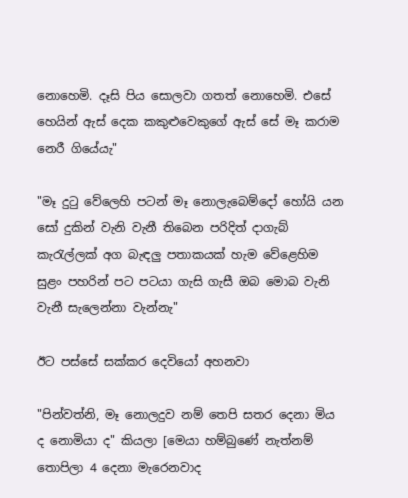නොහෙමි. දෑසි පිය සොලවා ගතත් නොහෙමි. එසේ හෙයින් ඇස් දෙක කකුළුවෙකුගේ ඇස් සේ මෑ කරාම නෙරී ගියේයැ"

"මෑ දුටු වේලෙහි පටන් මෑ නොලැබෙම්දෝ හෝයි යන සෝ දුකින් වැනි වැනී තිබෙන පරිදිත් දාගැබ් කැරැල්ලක් අග බැඳලු පතාකයක් හැම වේළෙහිම සුළං පහරින් පට පටයා ගැසි ගැසී ඔබ මොබ වැනි වැනී සැලෙන්නා වැන්නැ"

ඊට පස්සේ සක්කර දෙවියෝ අහනවා

"පින්වත්නි, මෑ නොලදුව නම් තෙපි සතර දෙනා මිය ද නොමියා ද" කියලා [මෙයා හම්බුණේ නැත්නම් තොපිලා 4 දෙනා මැරෙනවාද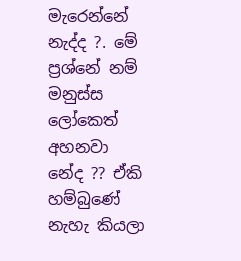මැරෙන්නේ නැද්ද ?. මේ ප්‍රශ්නේ නම් මනුස්ස ලෝකෙත් අහනවා නේද ?? ඒකි හම්බුණේ නැහැ කියලා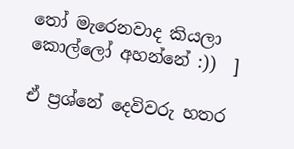තෝ මැරෙනවාද කියලා කොල්ලෝ අහන්නේ :))  ]

ඒ ප්‍රශ්නේ දෙවිවරු හතර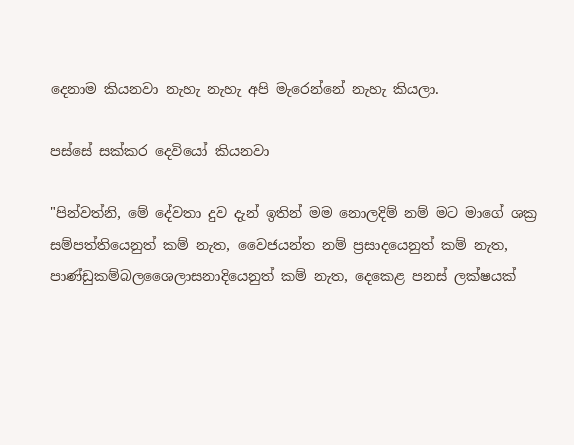දෙනාම කියනවා නැහැ නැහැ අපි මැරෙන්නේ නැහැ කියලා.

පස්සේ සක්කර දෙවියෝ කියනවා

"පින්වත්නි, මේ දේවතා දුව දැන් ඉතින් මම නොලදිම් නම් මට මාගේ ශක්‍ර සම්පත්තියෙනුත් කම් නැත, වෛජයන්ත නම් ප්‍රසාදයෙනුත් කම් නැත, පාණ්ඩුකම්බලශෛලාසනාදියෙනුත් කම් නැත, දෙකෙළ පනස් ලක්ෂයක්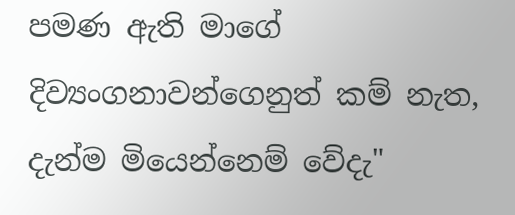පමණ ඇති මාගේ දිව්‍යංගනාවන්ගෙනුත් කම් නැත, දැන්ම මියෙන්නෙම් වේදැ"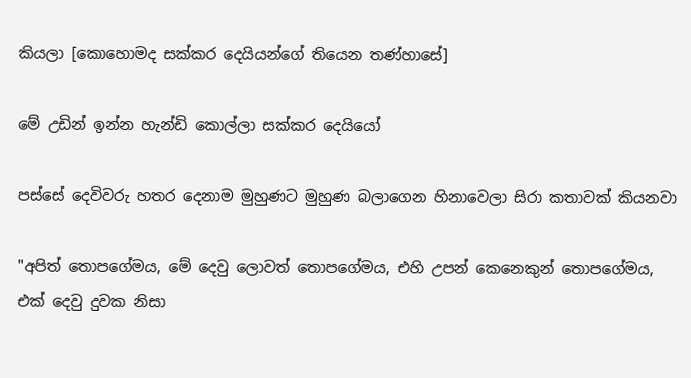කියලා [කොහොමද සක්කර දෙයියන්ගේ තියෙන තණ්හාසේ]

මේ උඩින් ඉන්න හැන්ඩි කොල්ලා සක්කර දෙයියෝ

පස්සේ දෙවිවරු හතර දෙනාම මුහුණට මුහුණ බලාගෙන හිනාවෙලා සිරා කතාවක් කියනවා

"අපිත් තොපගේමය, මේ දෙවු ලොවත් තොපගේමය, එහි උපන් කෙනෙකුන් තොපගේමය, එක් දෙවු දුවක නිසා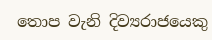තොප වැනි දිව්‍යරාජයෙකු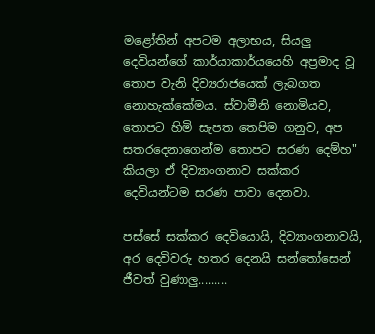මළෝතින් අපටම අලාභය, සියලු දෙවියන්ගේ කාර්යාකාර්යයෙහි අප්‍රමාද වූ තොප වැනි දිව්‍යරාජයෙක් ලැබගත නොහැක්කේමය. ස්වාමීනි නොමියව, තොපට හිමි සැපත තෙපිම ගනුව, අප සතරදෙනාගෙන්ම තොපට සරණ දෙම්හ" කියලා ඒ දිව්‍යාංගනාව සක්කර දෙවියන්ටම සරණ පාවා දෙනවා.

පස්සේ සක්කර දෙවියොයි, දිව්‍යාංගනාවයි, අර දෙවිවරු හතර දෙනයි සන්තෝසෙන් ජීවත් වුණාලු.........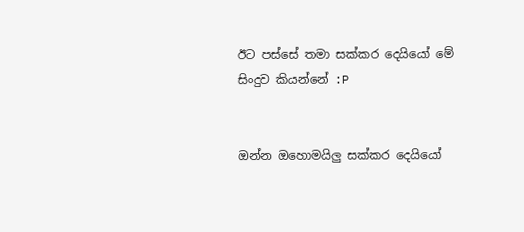ඊට පස්සේ තමා සක්කර දෙයියෝ මේ සිංදුව කියන්නේ :P


ඔන්න ඔහොමයිලු සක්කර දෙයියෝ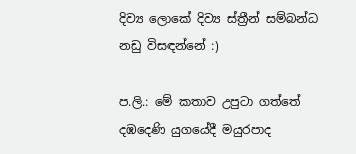දිව්‍ය ලොකේ දිව්‍ය ස්ත්‍රීන් සම්බන්ධ නඩු විසඳන්නේ :)

ප.ලි.: මේ කතාව උපුටා ගත්තේ දඹදෙණි යුගයේදී මයුරපාද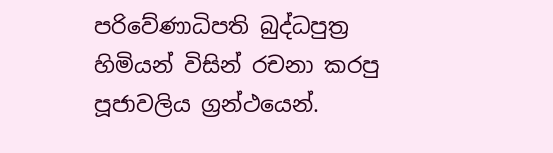පරිවේණාධිපති බුද්ධපුත්‍ර හිමියන් විසින් රචනා කරපු පූජාවලිය ග්‍රන්ථයෙන්.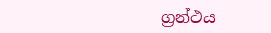ග්‍රන්ථය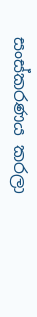සංස්කරණය කරලා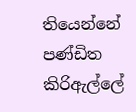තියෙන්නේ පණ්ඩිත කිරිඇල්ලේ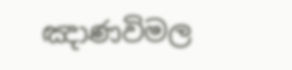ඤාණවිමල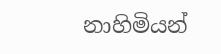නාහිමියන්